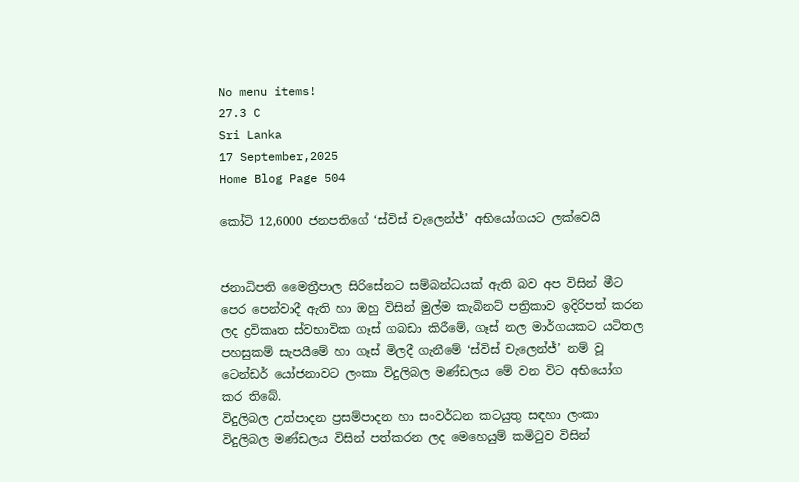No menu items!
27.3 C
Sri Lanka
17 September,2025
Home Blog Page 504

කෝටි 12,6000 ජනපතිගේ ‘ස්විස් චැලෙන්ජ්’ අභියෝගයට ලක්වෙයි


ජනාධිපති මෛත්‍රීපාල සිරිසේනට සම්බන්ධයක් ඇති බව අප විසින් මීට පෙර පෙන්වාදී ඇති හා ඔහු විසින් මුල්ම කැබිනට් පත්‍රිකාව ඉදිරිපත් කරන ලද ද්‍රවිකෘත ස්වභාවික ගෑස් ගබඩා කිරීමේ, ගෑස් නල මාර්ගයකට යටිතල පහසුකම් සැපයීමේ හා ගෑස් මිලදී ගැනීමේ ‘ස්විස් චැලෙන්ජ්’ නම් වූ ටෙන්ඩර් යෝජනාවට ලංකා විදුලිබල මණ්ඩලය මේ වන විට අභියෝග කර තිබේ.
විදුලිබල උත්පාදන ප්‍රසම්පාදන හා සංවර්ධන කටයුතු සඳහා ලංකා විදුලිබල මණ්ඩලය විසින් පත්කරන ලද මෙහෙයුම් කමිටුව විසින්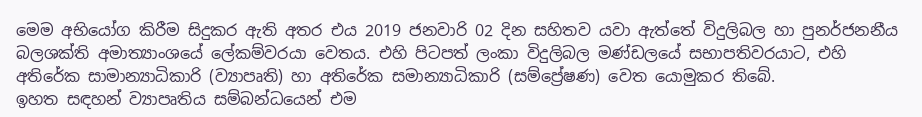මෙම අභියෝග කිරීම සිදුකර ඇති අතර එය 2019 ජනවාරි 02 දින සහිතව යවා ඇත්තේ විදුලිබල හා පුනර්ජනනීය බලශක්ති අමාත්‍යාංශයේ ලේකම්වරයා වෙතය. එහි පිටපත් ලංකා විදුලිබල මණ්ඩලයේ සභාපතිවරයාට, එහි අතිරේක සාමාන්‍යාධිකාරි (ව්‍යාපෘති) හා අතිරේක සමාන්‍යාධිකාරි (සම්ප්‍රේෂණ) වෙත යොමුකර තිබේ.
ඉහත සඳහන් ව්‍යාපෘතිය සම්බන්ධයෙන් එම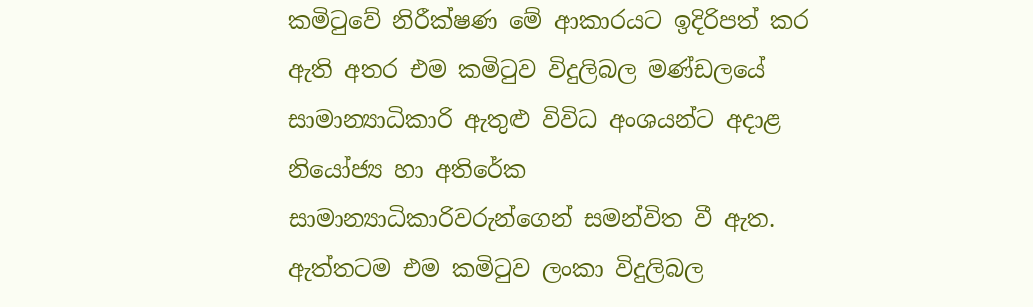කමිටුවේ නිරීක්ෂණ මේ ආකාරයට ඉදිරිපත් කර ඇති අතර එම කමිටුව විදුලිබල මණ්ඩලයේ සාමාන්‍යාධිකාරි ඇතුළු විවිධ අංශයන්ට අදාළ නියෝජ්‍ය හා අතිරේක සාමාන්‍යාධිකාරිවරුන්ගෙන් සමන්විත වී ඇත. ඇත්තටම එම කමිටුව ලංකා විදුලිබල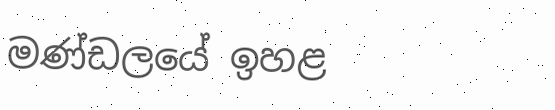මණ්ඩලයේ ඉහළ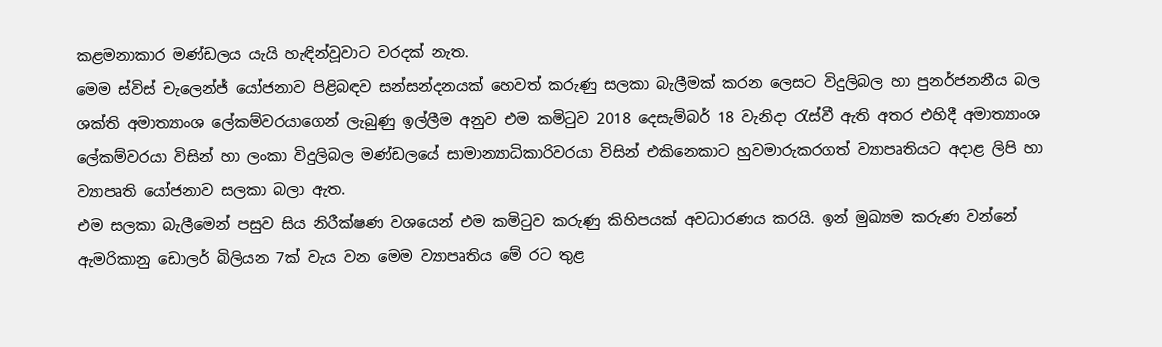කළමනාකාර මණ්ඩලය යැයි හැඳින්වූවාට වරදක් නැත.
මෙම ස්විස් චැලෙන්ජ් යෝජනාව පිළිබඳව සන්සන්දනයක් හෙවත් කරුණු සලකා බැලීමක් කරන ලෙසට විදුලිබල හා පුනර්ජනනීය බල ශක්ති අමාත්‍යාංශ ලේකම්වරයාගෙන් ලැබුණු ඉල්ලීම අනුව එම කමිටුව 2018 දෙසැම්බර් 18 වැනිදා රැස්වී ඇති අතර එහිදී අමාත්‍යාංශ ලේකම්වරයා විසින් හා ලංකා විදුලිබල මණ්ඩලයේ සාමාන්‍යාධිකාරිවරයා විසින් එකිනෙකාට හුවමාරුකරගත් ව්‍යාපෘතියට අදාළ ලිපි හා ව්‍යාපෘති යෝජනාව සලකා බලා ඇත.
එම සලකා බැලීමෙන් පසුව සිය නිරීක්ෂණ වශයෙන් එම කමිටුව කරුණු කිහිපයක් අවධාරණය කරයි. ඉන් මුඛ්‍යම කරුණ වන්නේ ඇමරිකානු ඩොලර් බිලියන 7ක් වැය වන මෙම ව්‍යාපෘතිය මේ රට තුළ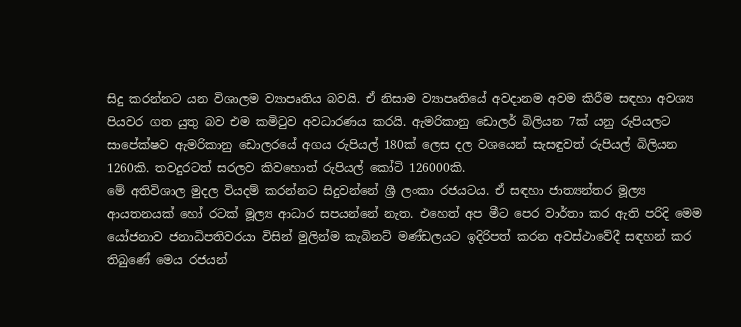සිදු කරන්නට යන විශාලම ව්‍යාපෘතිය බවයි. ඒ නිසාම ව්‍යාපෘතියේ අවදානම අවම කිරීම සඳහා අවශ්‍ය පියවර ගත යුතු බව එම කමිටුව අවධාරණය කරයි. ඇමරිකානු ඩොලර් බිලියන 7ක් යනු රුපියලට සාපේක්ෂව ඇමරිකානු ඩොලරයේ අගය රුපියල් 180ක් ලෙස දල වශයෙන් සැසඳුවත් රුපියල් බිලියන 1260කි. තවදුරටත් සරලව කිවහොත් රුපියල් කෝටි 126000කි.
මේ අතිවිශාල මුදල වියදම් කරන්නට සිදුවන්නේ ශ්‍රී ලංකා රජයටය. ඒ සඳහා ජාත්‍යන්තර මූල්‍ය ආයතනයක් හෝ රටක් මූල්‍ය ආධාර සපයන්නේ නැත. එහෙත් අප මීට පෙර වාර්තා කර ඇති පරිදි මෙම යෝජනාව ජනාධිපතිවරයා විසින් මුලින්ම කැබිනට් මණ්ඩලයට ඉදිරිපත් කරන අවස්ථාවේදී සඳහන් කර තිබුණේ මෙය රජයන්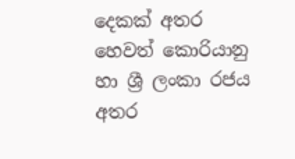දෙකක් අතර හෙවත් කොරියානු හා ශ්‍රී ලංකා රජය අතර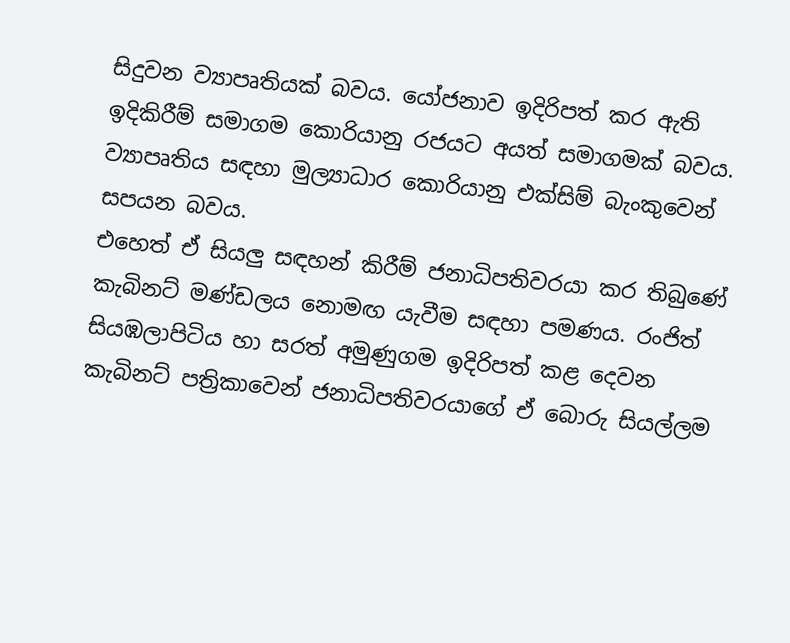සිදුවන ව්‍යාපෘතියක් බවය. යෝජනාව ඉදිරිපත් කර ඇති ඉදිකිරීම් සමාගම කොරියානු රජයට අයත් සමාගමක් බවය. ව්‍යාපෘතිය සඳහා මුල්‍යාධාර කොරියානු එක්සිම් බැංකුවෙන් සපයන බවය.
එහෙත් ඒ සියලු සඳහන් කිරීම් ජනාධිපතිවරයා කර තිබුණේ කැබිනට් මණ්ඩලය නොමඟ යැවීම සඳහා පමණය. රංජිත් සියඹලාපිටිය හා සරත් අමුණුගම ඉදිරිපත් කළ දෙවන කැබිනට් පත්‍රිකාවෙන් ජනාධිපතිවරයාගේ ඒ බොරු සියල්ලම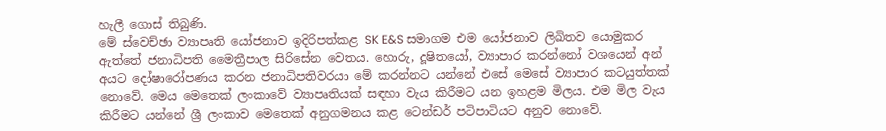හැලී ගොස් තිබුණි.
මේ ස්වෙච්ඡා ව්‍යාපෘති යෝජනාව ඉදිරිපත්කළ SK E&S සමාගම එම යෝජනාව ලිඛිතව යොමුකර ඇත්තේ ජනාධිපති මෛත්‍රීපාල සිරිසේන වෙතය. හොරු, දූෂිතයෝ, ව්‍යාපාර කරන්නෝ වශයෙන් අන් අයට දෝෂාරෝපණය කරන ජනාධිපතිවරයා මේ කරන්නට යන්නේ එසේ මෙසේ ව්‍යාපාර කටයුත්තක් නොවේ. මෙය මෙතෙක් ලංකාවේ ව්‍යාපෘතියක් සඳහා වැය කිරීමට යන ඉහළම මිලය. එම මිල වැය කිරීමට යන්නේ ශ්‍රී ලංකාව මෙතෙක් අනුගමනය කළ ටෙන්ඩර් පටිපාටියට අනුව නොවේ.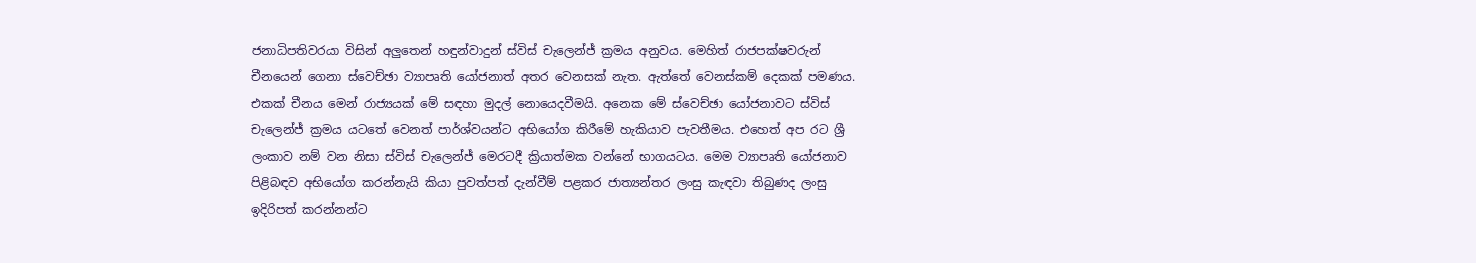ජනාධිපතිවරයා විසින් අලුතෙන් හඳුන්වාදුන් ස්විස් චැලෙන්ජ් ක්‍රමය අනුවය. මෙහිත් රාජපක්ෂවරුන් චීනයෙන් ගෙනා ස්වෙච්ඡා ව්‍යාපෘති යෝජනාත් අතර වෙනසක් නැත. ඇත්තේ වෙනස්කම් දෙකක් පමණය. එකක් චීනය මෙන් රාජ්‍යයක් මේ සඳහා මුදල් නොයෙදවීමයි. අනෙක මේ ස්වෙච්ඡා යෝජනාවට ස්විස් චැලෙන්ජ් ක්‍රමය යටතේ වෙනත් පාර්ශ්වයන්ට අභියෝග කිරීමේ හැකියාව පැවතීමය. එහෙත් අප රට ශ්‍රී ලංකාව නම් වන නිසා ස්විස් චැලෙන්ජ් මෙරටදී ක්‍රියාත්මක වන්නේ භාගයටය. මෙම ව්‍යාපෘති යෝජනාව පිළිබඳව අභියෝග කරන්නැයි කියා පුවත්පත් දැන්වීම් පළකර ජාත්‍යන්තර ලංසු කැඳවා තිබුණද ලංසු ඉදිරිපත් කරන්නන්ට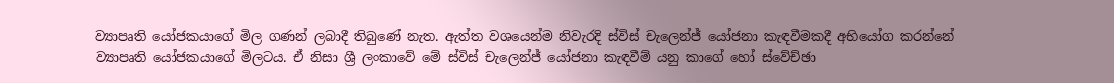ව්‍යාපෘති යෝජකයාගේ මිල ගණන් ලබාදී තිබුණේ නැත. ඇත්ත වශයෙන්ම නිවැරදි ස්විස් චැලෙන්ජ් යෝජනා කැඳවීමකදී අභියෝග කරන්නේ ව්‍යාපෘති යෝජකයාගේ මිලටය. ඒ නිසා ශ්‍රී ලංකාවේ මේ ස්විස් චැලෙන්ජ් යෝජනා කැඳවීම් යනු කාගේ හෝ ස්වේච්ඡා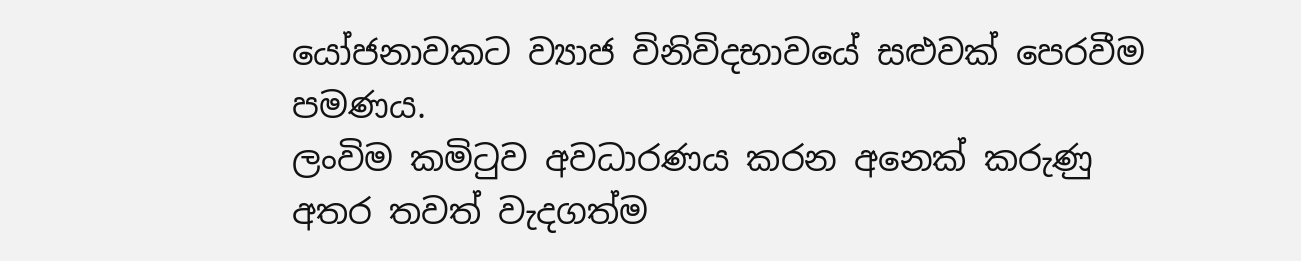යෝජනාවකට ව්‍යාජ විනිවිදභාවයේ සළුවක් පෙරවීම පමණය.
ලංවිම කමිටුව අවධාරණය කරන අනෙක් කරුණු අතර තවත් වැදගත්ම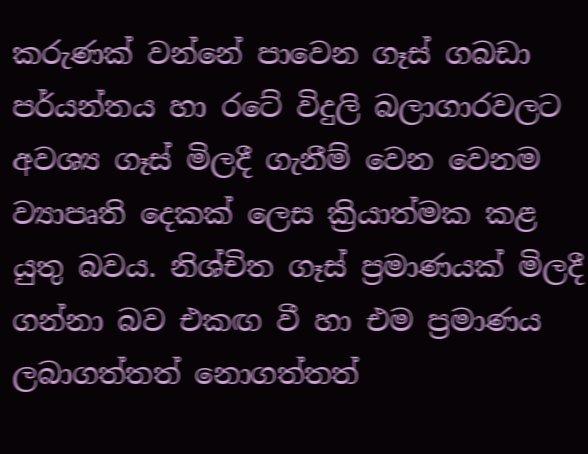කරුණක් වන්නේ පාවෙන ගෑස් ගබඩා පර්යන්තය හා රටේ විදුලි බලාගාරවලට අවශ්‍ය ගෑස් මිලදී ගැනීම් වෙන වෙනම ව්‍යාපෘති දෙකක් ලෙස ක්‍රියාත්මක කළ යුතු බවය. නිශ්චිත ගෑස් ප්‍රමාණයක් මිලදී ගන්නා බව එකඟ වී හා එම ප්‍රමාණය ලබාගත්තත් නොගත්තත්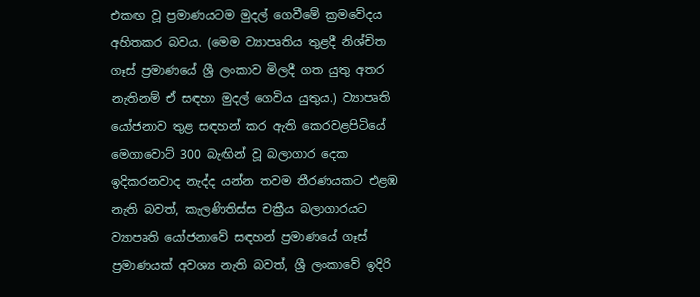එකඟ වූ ප්‍රමාණයටම මුදල් ගෙවීමේ ක්‍රමවේදය අහිතකර බවය. (මෙම ව්‍යාපෘතිය තුළදී නිශ්චිත ගෑස් ප්‍රමාණයේ ශ්‍රී ලංකාව මිලදී ගත යුතු අතර නැතිනම් ඒ සඳහා මුදල් ගෙවිය යුතුය.) ව්‍යාපෘති යෝජනාව තුළ සඳහන් කර ඇති කෙරවළපිටියේ මෙගාවොට් 300 බැඟින් වූ බලාගාර දෙක ඉදිකරනවාද නැද්ද යන්න තවම තීරණයකට එළඹ නැති බවත්, කැලණිතිස්ස චක්‍රීය බලාගාරයට ව්‍යාපෘති යෝජනාවේ සඳහන් ප්‍රමාණයේ ගෑස් ප්‍රමාණයක් අවශ්‍ය නැති බවත්, ශ්‍රී ලංකාවේ ඉදිරි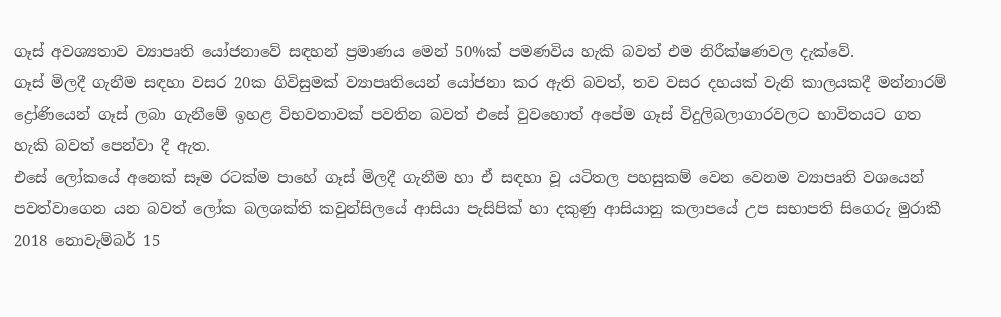ගෑස් අවශ්‍යතාව ව්‍යාපෘති යෝජනාවේ සඳහන් ප්‍රමාණය මෙන් 50%ක් පමණවිය හැකි බවත් එම නිරීක්ෂණවල දැක්වේ.
ගෑස් මිලදී ගැනීම සඳහා වසර 20ක ගිවිසුමක් ව්‍යාපෘතියෙන් යෝජනා කර ඇති බවත්, තව වසර දහයක් වැනි කාලයකදී මන්නාරම් ද්‍රෝණියෙන් ගෑස් ලබා ගැනීමේ ඉහළ විභවතාවක් පවතින බවත් එසේ වුවහොත් අපේම ගෑස් විදුලිබලාගාරවලට භාවිතයට ගත හැකි බවත් පෙන්වා දී ඇත.
එසේ ලෝකයේ අනෙක් සෑම රටක්ම පාහේ ගෑස් මිලදී ගැනීම හා ඒ සඳහා වූ යටිතල පහසුකම් වෙන වෙනම ව්‍යාපෘති වශයෙන් පවත්වාගෙන යන බවත් ලෝක බලශක්ති කවුන්සිලයේ ආසියා පැසිපික් හා දකුණු ආසියානු කලාපයේ උප සභාපති සිගෙරු මුරාකී 2018 නොවැම්බර් 15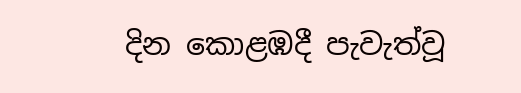දින කොළඹදී පැවැත්වූ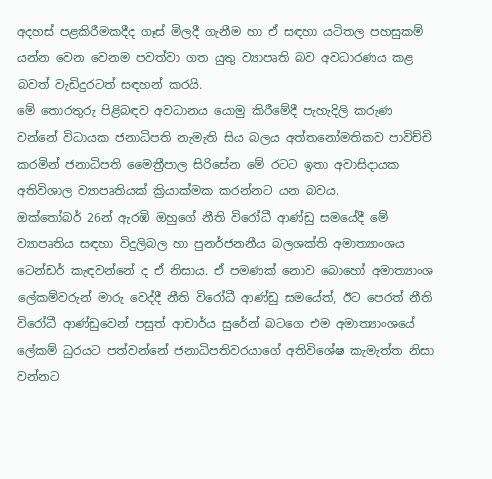අදහස් පළකිරීමකදීද ගෑස් මිලදී ගැනීම හා ඒ සඳහා යටිතල පහසුකම් යන්න වෙන වෙනම පවත්වා ගත යුතු ව්‍යාපෘති බව අවධාරණය කළ බවත් වැඩිදුරටත් සඳහන් කරයි.
මේ තොරතුරු පිළිබඳව අවධානය යොමු කිරීමේදී පැහැදිලි කරුණ වන්නේ විධායක ජනාධිපති නැමැති සිය බලය අත්තනෝමතිකව පාවිච්චි කරමින් ජනාධිපති මෛත්‍රීපාල සිරිසේන මේ රටට ඉතා අවාසිදායක අතිවිශාල ව්‍යාපෘතියක් ක්‍රියාක්මක කරන්නට යන බවය.
ඔක්තෝබර් 26න් ඇරඹි ඔහුගේ නීති විරෝධී ආණ්ඩු සමයේදී මේ ව්‍යාපෘතිය සඳහා විදුලිබල හා පුනර්ජනනීය බලශක්ති අමාත්‍යාංශය ටෙන්ඩර් කැඳවන්නේ ද ඒ නිසාය. ඒ පමණක් නොව බොහෝ අමාත්‍යාංශ ලේකම්වරුන් මාරු වෙද්දී නීති විරෝධී ආණ්ඩු සමයේත්, ඊට පෙරත් නීති විරෝධී ආණ්ඩුවෙන් පසුත් ආචාර්ය සුරේන් බටගෙ එම අමාත්‍යාංශයේ ලේකම් ධුරයට පත්වන්නේ ජනාධිපතිවරයාගේ අතිවිශේෂ කැමැත්ත නිසා වන්නට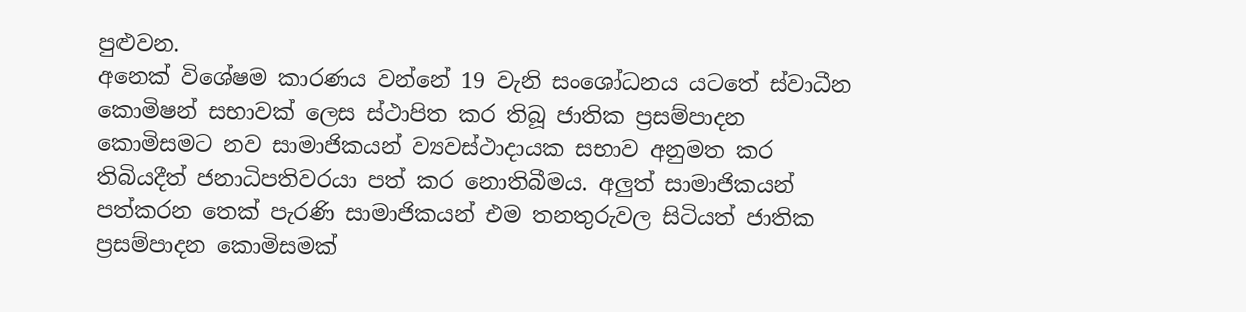පුළුවන.
අනෙක් විශේෂම කාරණය වන්නේ 19 වැනි සංශෝධනය යටතේ ස්වාධීන කොමිෂන් සභාවක් ලෙස ස්ථාපිත කර තිබූ ජාතික ප්‍රසම්පාදන කොමිසමට නව සාමාජිකයන් ව්‍යවස්ථාදායක සභාව අනුමත කර තිබියදීත් ජනාධිපතිවරයා පත් කර නොතිබීමය. අලුත් සාමාජිකයන් පත්කරන තෙක් පැරණි සාමාජිකයන් එම තනතුරුවල සිටියත් ජාතික ප්‍රසම්පාදන කොමිසමක්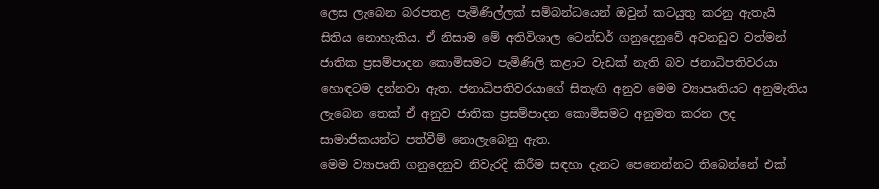ලෙස ලැබෙන බරපතළ පැමිණිල්ලක් සම්බන්ධයෙන් ඔවුන් කටයුතු කරනු ඇතැයි සිතිය නොහැකිය. ඒ නිසාම මේ අතිවිශාල ටෙන්ඩර් ගනුදෙනුවේ අවනඩුව වත්මන් ජාතික ප්‍රසම්පාදන කොමිසමට පැමිණිලි කළාට වැඩක් නැති බව ජනාධිපතිවරයා හොඳටම දන්නවා ඇත. ජනාධිපතිවරයාගේ සිතැඟි අනුව මෙම ව්‍යාපෘතියට අනුමැතිය ලැබෙන තෙක් ඒ අනුව ජාතික ප්‍රසම්පාදන කොමිසමට අනුමත කරන ලද සාමාජිකයන්ට පත්වීම් නොලැබෙනු ඇත.
මෙම ව්‍යාපෘති ගනුදෙනුව නිවැරදි කිරීම සඳහා දැනට පෙනෙන්නට තිබෙන්නේ එක්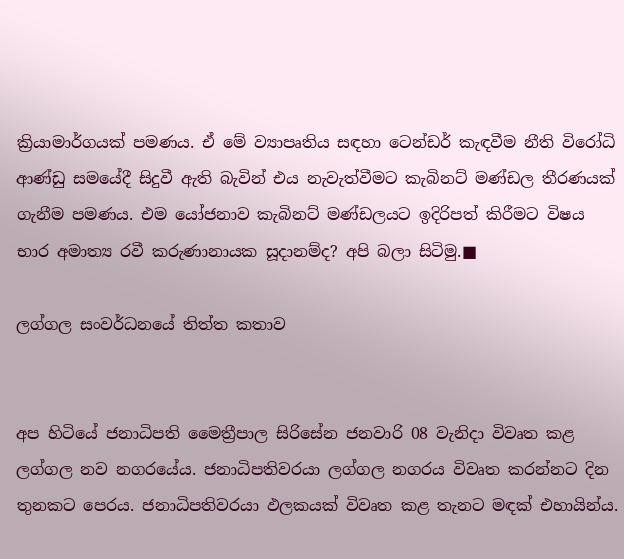ක්‍රියාමාර්ගයක් පමණය. ඒ මේ ව්‍යාපෘතිය සඳහා ටෙන්ඩර් කැඳවීම නීති විරෝධි ආණ්ඩු සමයේදී සිදුවී ඇති බැවින් එය නැවැත්වීමට කැබිනට් මණ්ඩල තීරණයක් ගැනීම පමණය. එම යෝජනාව කැබිනට් මණ්ඩලයට ඉදිරිපත් කිරීමට විෂය භාර අමාත්‍ය රවී කරුණානායක සූදානම්ද? අපි බලා සිටිමු.■

ලග්ගල සංවර්ධනයේ තිත්ත කතාව


අප හිටියේ ජනාධිපති මෛත්‍රීපාල සිරිසේන ජනවාරි 08 වැනිදා විවෘත කළ ලග්ගල නව නගරයේය. ජනාධිපතිවරයා ලග්ගල නගරය විවෘත කරන්නට දින තුනකට පෙරය. ජනාධිපතිවරයා ඵලකයක් විවෘත කළ තැනට මඳක් එහායින්ය.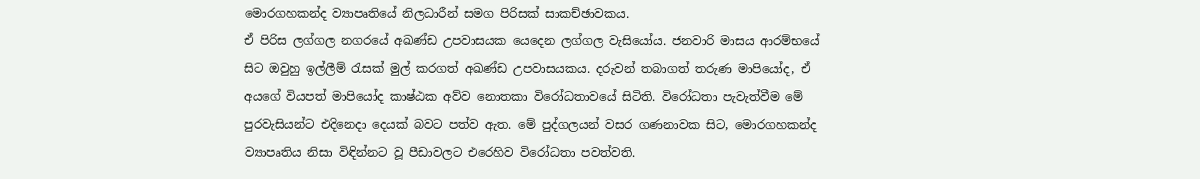මොරගහකන්ද ව්‍යාපෘතියේ නිලධාරීන් සමග පිරිසක් සාකච්ඡාවකය.
ඒ පිරිස ලග්ගල නගරයේ අඛණ්ඩ උපවාසයක යෙදෙන ලග්ගල වැසියෝය. ජනවාරි මාසය ආරම්භයේ සිට ඔවුහු ඉල්ලීම් රැසක් මුල් කරගත් අඛණ්ඩ උපවාසයකය. දරුවන් තබාගත් තරුණ මාපියෝද, ඒ අයගේ වියපත් මාපියෝද කාෂ්ඨක අව්ව නොතකා විරෝධතාවයේ සිටිති. විරෝධතා පැවැත්වීම මේ පුරවැසියන්ට එදිනෙදා දෙයක් බවට පත්ව ඇත. මේ පුද්ගලයන් වසර ගණනාවක සිට, මොරගහකන්ද ව්‍යාපෘතිය නිසා විඳින්නට වූ පීඩාවලට එරෙහිව විරෝධතා පවත්වති.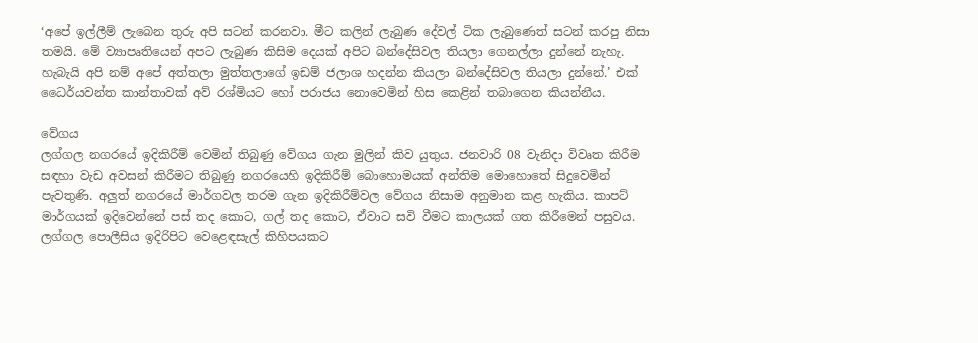‘අපේ ඉල්ලීම් ලැබෙන තුරු අපි සටන් කරනවා. මීට කලින් ලැබුණ දේවල් ටික ලැබුණෙත් සටන් කරපු නිසා තමයි. මේ ව්‍යාපෘතියෙන් අපට ලැබුණ කිසිම දෙයක් අපිට බන්දේසිවල තියලා ගෙනල්ලා දුන්නේ නැහැ. හැබැයි අපි නම් අපේ අත්තලා මුත්තලාගේ ඉඩම් ජලාශ හදන්න කියලා බන්දේසිවල තියලා දුන්නේ.’ එක් ධෛර්යවන්ත කාන්තාවක් අව් රශ්මියට හෝ පරාජය නොවෙමින් හිස කෙළින් තබාගෙන කියන්නීය.

වේගය
ලග්ගල නගරයේ ඉදිකිරීම් වෙමින් තිබුණු වේගය ගැන මුලින් කිව යුතුය. ජනවාරි 08 වැනිදා විවෘත කිරීම සඳහා වැඩ අවසන් කිරීමට තිබුණු නගරයෙහි ඉදිකිරීම් බොහොමයක් අන්තිම මොහොතේ සිදුවෙමින් පැවතුණි. අලු‍ත් නගරයේ මාර්ගවල තරම ගැන ඉදිකිරීම්වල වේගය නිසාම අනුමාන කළ හැකිය. කාපට් මාර්ගයක් ඉදිවෙන්නේ පස් තද කොට, ගල් තද කොට, ඒවාට සවි වීමට කාලයක් ගත කිරීමෙන් පසුවය.
ලග්ගල පොලීසිය ඉදිරිපිට වෙළෙඳසැල් කිහිපයකට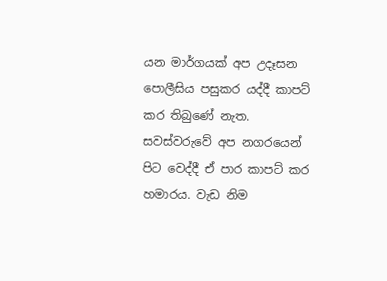යන මාර්ගයක් අප උදෑසන පොලීසිය පසුකර යද්දී කාපට් කර තිබුණේ නැත. සවස්වරුවේ අප නගරයෙන් පිට වෙද්දී ඒ පාර කාපට් කර හමාරය. වැඩ නිම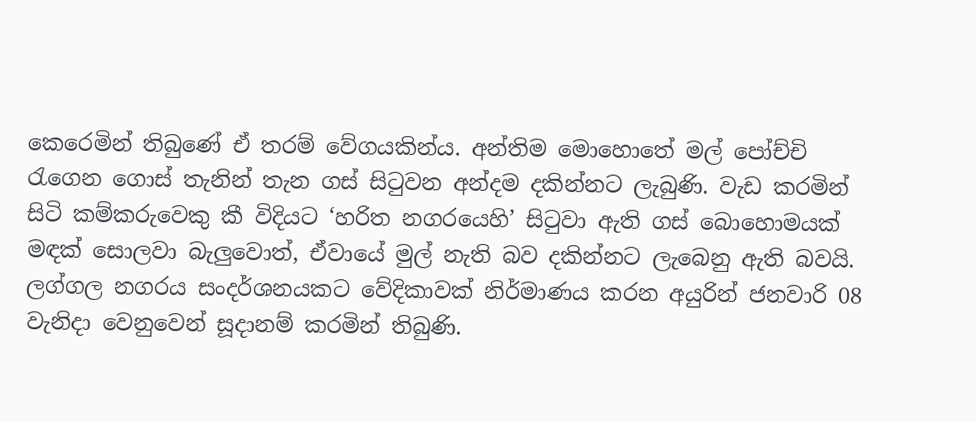කෙරෙමින් තිබුණේ ඒ තරම් වේගයකින්ය. අන්තිම මොහොතේ මල් පෝච්චි රැගෙන ගොස් තැනින් තැන ගස් සිටුවන අන්දම දකින්නට ලැබුණි. වැඩ කරමින් සිටි කම්කරුවෙකු කී විදියට ‘හරිත නගරයෙහි’ සිටුවා ඇති ගස් බොහොමයක් මඳක් සොලවා බැලු‍වොත්, ඒවායේ මුල් නැති බව දකින්නට ලැබෙනු ඇති බවයි. ලග්ගල නගරය සංදර්ශනයකට වේදිකාවක් නිර්මාණය කරන අයුරින් ජනවාරි 08 වැනිදා වෙනුවෙන් සූදානම් කරමින් තිබුණි.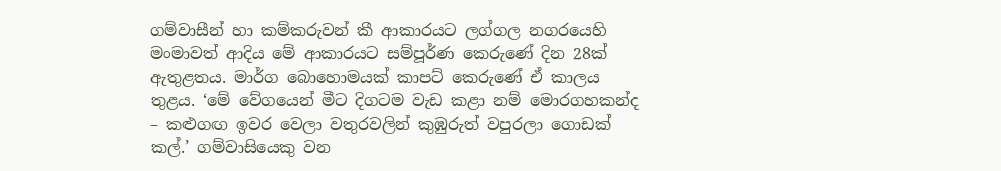ගම්වාසීන් හා කම්කරුවන් කී ආකාරයට ලග්ගල නගරයෙහි මංමාවත් ආදිය මේ ආකාරයට සම්පූර්ණ කෙරුණේ දින 28ක් ඇතුළතය. මාර්ග බොහොමයක් කාපට් කෙරුණේ ඒ කාලය තුළය. ‘මේ වේගයෙන් මීට දිගටම වැඩ කළා නම් මොරගහකන්ද – කළුගඟ ඉවර වෙලා වතුරවලින් කුඹුරුත් වපුරලා ගොඩක් කල්.’ ගම්වාසියෙකු වන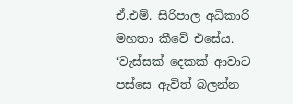ඒ.එම්. සිරිපාල අධිකාරි මහතා කීවේ එසේය. ‘වැස්සක් දෙකක් ආවාට පස්සෙ ඇවිත් බලන්න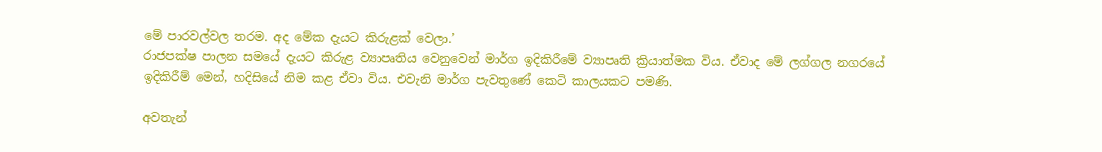මේ පාරවල්වල තරම. අද මේක දැයට කිරුළක් වෙලා.’
රාජපක්ෂ පාලන සමයේ දැයට කිරුළ ව්‍යාපෘතිය වෙනුවෙන් මාර්ග ඉදිකිරීමේ ව්‍යාපෘති ක්‍රියාත්මක විය. ඒවාද මේ ලග්ගල නගරයේ ඉදිකිරීම් මෙන්, හදිසියේ නිම කළ ඒවා විය. එවැනි මාර්ග පැවතුණේ කෙටි කාලයකට පමණි.

අවතැන්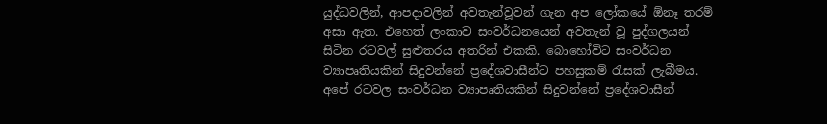යුද්ධවලින්, ආපදාවලින් අවතැන්වූවන් ගැන අප ලෝකයේ ඕනෑ තරම් අසා ඇත. එහෙත් ලංකාව සංවර්ධනයෙන් අවතැන් වූ පුද්ගලයන් සිටින රටවල් සුළුතරය අතරින් එකකි. බොහෝවිට සංවර්ධන ව්‍යාපෘතියකින් සිදුවන්නේ ප්‍රදේශවාසීන්ට පහසුකම් රැසක් ලැබීමය. අපේ රටවල සංවර්ධන ව්‍යාපෘතියකින් සිදුවන්නේ ප්‍රදේශවාසීන්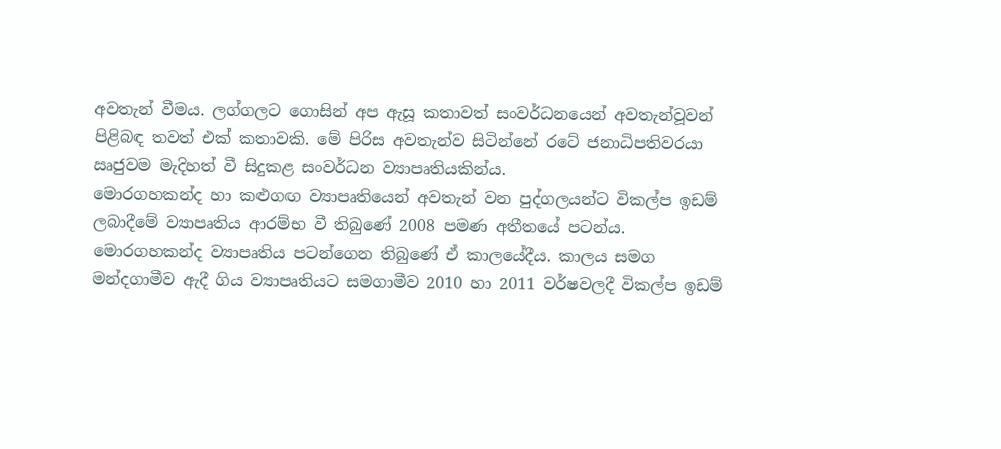අවතැන් වීමය. ලග්ගලට ගොසින් අප ඇසූ කතාවත් සංවර්ධනයෙන් අවතැන්වූවන් පිළිබඳ තවත් එක් කතාවකි. මේ පිරිස අවතැන්ව සිටින්නේ රටේ ජනාධිපතිවරයා ඍජුවම මැදිහත් වී සිදුකළ සංවර්ධන ව්‍යාපෘතියකින්ය.
මොරගහකන්ද හා කළුගඟ ව්‍යාපෘතියෙන් අවතැන් වන පුද්ගලයන්ට විකල්ප ඉඩම් ලබාදීමේ ව්‍යාපෘතිය ආරම්භ වී තිබුණේ 2008 පමණ අතීතයේ පටන්ය. මොරගහකන්ද ව්‍යාපෘතිය පටන්ගෙන තිබුණේ ඒ කාලයේදීය. කාලය සමග මන්දගාමීව ඇදී ගිය ව්‍යාපෘතියට සමගාමීව 2010 හා 2011 වර්ෂවලදී විකල්ප ඉඩම්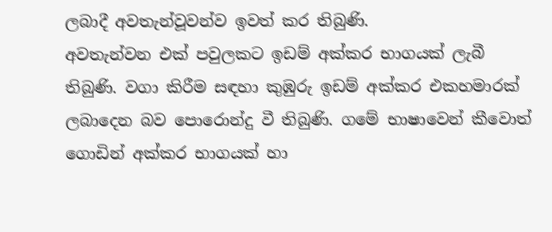ලබාදී අවතැන්වූවන්ව ඉවත් කර තිබුණි.
අවතැන්වන එක් පවුලකට ඉඩම් අක්කර භාගයක් ලැබී තිබුණි. වගා කිරීම සඳහා කුඹුරු ඉඩම් අක්කර එකහමාරක් ලබාදෙන බව පොරොන්දු වී තිබුණි. ගමේ භාෂාවෙන් කීවොත් ගොඩින් අක්කර භාගයක් හා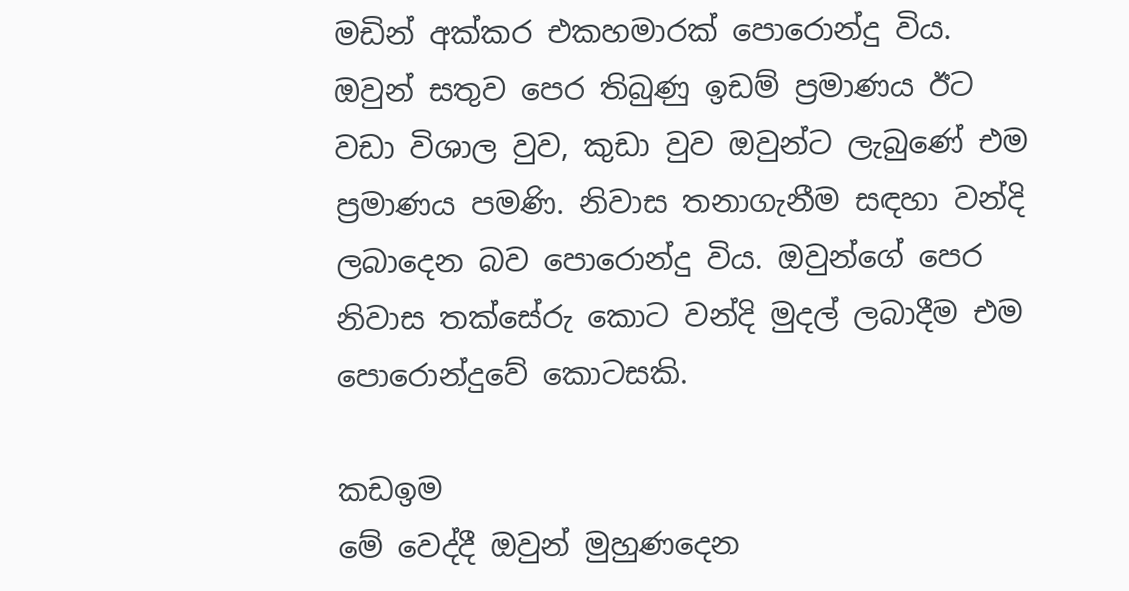මඩින් අක්කර එකහමාරක් පොරොන්දු විය. ඔවුන් සතුව පෙර තිබුණු ඉඩම් ප්‍රමාණය ඊට වඩා විශාල වුව, කුඩා වුව ඔවුන්ට ලැබුණේ එම ප්‍රමාණය පමණි. නිවාස තනාගැනීම සඳහා වන්දි ලබාදෙන බව පොරොන්දු විය. ඔවුන්ගේ පෙර නිවාස තක්සේරු කොට වන්දි මුදල් ලබාදීම එම පොරොන්දුවේ කොටසකි.

කඩඉම
මේ වෙද්දී ඔවුන් මුහුණදෙන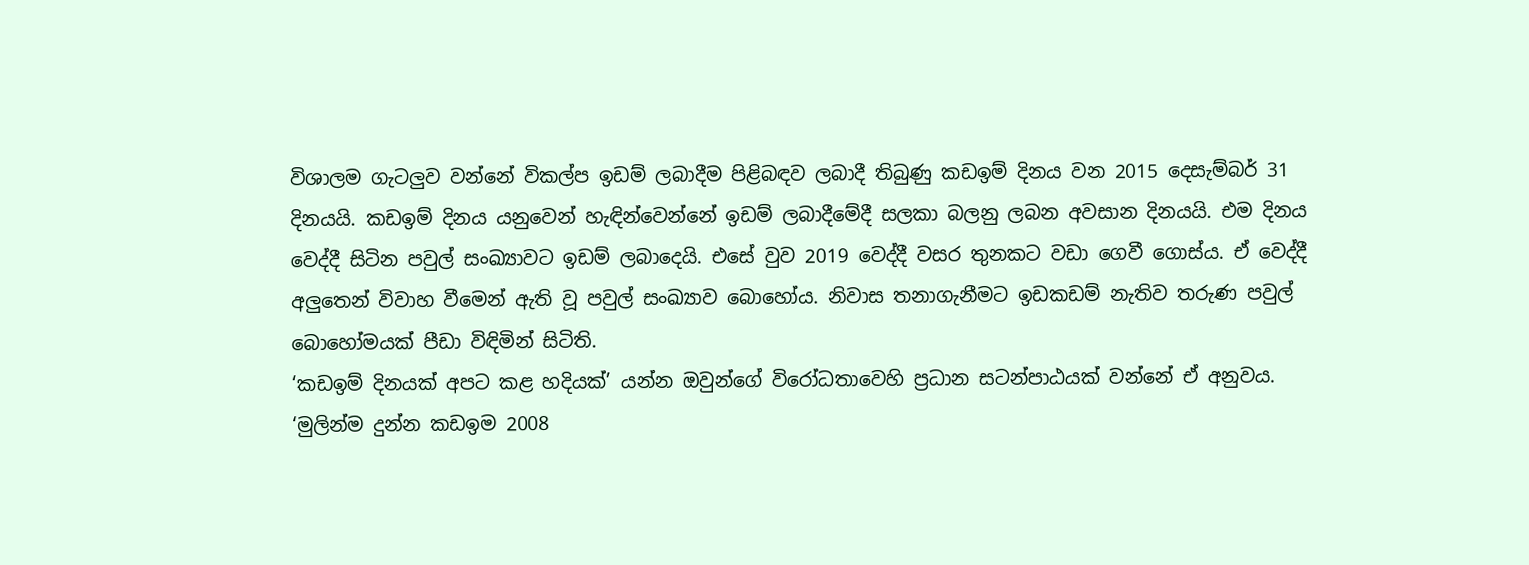විශාලම ගැටලු‍ව වන්නේ විකල්ප ඉඩම් ලබාදීම පිළිබඳව ලබාදී තිබුණු කඩඉම් දිනය වන 2015 දෙසැම්බර් 31 දිනයයි. කඩඉම් දිනය යනුවෙන් හැඳින්වෙන්නේ ඉඩම් ලබාදීමේදී සලකා බලනු ලබන අවසාන දිනයයි. එම දිනය වෙද්දී සිටින පවුල් සංඛ්‍යාවට ඉඩම් ලබාදෙයි. එසේ වුව 2019 වෙද්දී වසර තුනකට වඩා ගෙවී ගොස්ය. ඒ වෙද්දී අලු‍තෙන් විවාහ වීමෙන් ඇති වූ පවුල් සංඛ්‍යාව බොහෝය. නිවාස තනාගැනීමට ඉඩකඩම් නැතිව තරුණ පවුල් බොහෝමයක් පීඩා විඳිමින් සිටිති.
‘කඩඉම් දිනයක් අපට කළ හදියක්’ යන්න ඔවුන්ගේ විරෝධතාවෙහි ප්‍රධාන සටන්පාඨයක් වන්නේ ඒ අනුවය.
‘මුලින්ම දුන්න කඩඉම 2008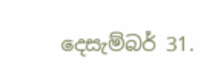දෙසැම්බර් 31.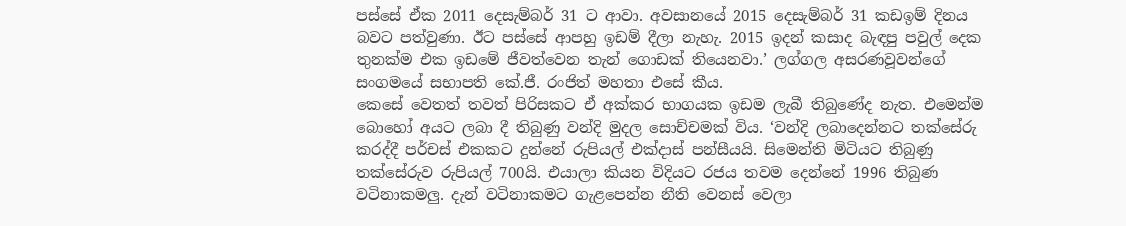පස්සේ ඒක 2011 දෙසැම්බර් 31 ට ආවා. අවසානයේ 2015 දෙසැම්බර් 31 කඩඉම් දිනය බවට පත්වුණා. ඊට පස්සේ ආපහු ඉඩම් දීලා නැහැ. 2015 ඉදන් කසාද බැඳපු පවුල් දෙක තුනක්ම එක ඉඩමේ ජීවත්වෙන තැන් ගොඩක් තියෙනවා.’ ලග්ගල අසරණවූවන්ගේ සංගමයේ සභාපති කේ.ජී. රංජිත් මහතා එසේ කීය.
කෙසේ වෙතත් තවත් පිරිසකට ඒ අක්කර භාගයක ඉඩම ලැබී තිබුණේද නැත. එමෙන්ම බොහෝ අයට ලබා දී තිබුණු වන්දි මුදල සොච්චමක් විය. ‘වන්දි ලබාදෙන්නට තක්සේරු කරද්දී පර්චස් එකකට දුන්නේ රුපියල් එක්දාස් පන්සීයයි. සිමෙන්ති මිටියට තිබුණු තක්සේරුව රුපියල් 700යි. එයාලා කියන විදියට රජය තවම දෙන්නේ 1996 තිබුණ වටිනාකමලු‍. දැන් වටිනාකමට ගැළපෙන්න නීති වෙනස් වෙලා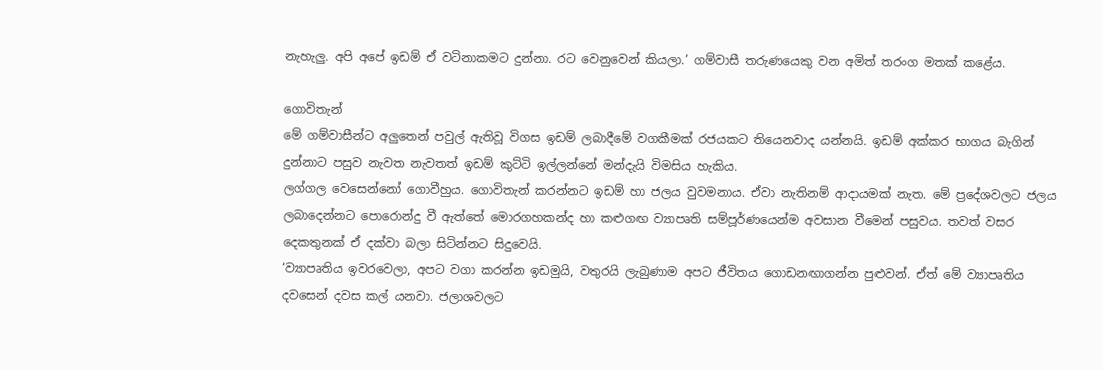නැහැලු‍. අපි අපේ ඉඩම් ඒ වටිනාකමට දුන්නා. රට වෙනුවෙන් කියලා.’ ගම්වාසී තරුණයෙකු වන අමිත් තරංග මතක් කළේය.

ගොවිතැන්
මේ ගම්වාසීන්ට අලු‍තෙන් පවුල් ඇතිවූ විගස ඉඩම් ලබාදීමේ වගකීමක් රජයකට තියෙනවාද යන්නයි. ඉඩම් අක්කර භාගය බැගින් දුන්නාට පසුව නැවත නැවතත් ඉඩම් කුට්ටි ඉල්ලන්නේ මන්දැයි විමසිය හැකිය.
ලග්ගල වෙසෙන්නෝ ගොවීහුය. ගොවිතැන් කරන්නට ඉඩම් හා ජලය වුවමනාය. ඒවා නැතිනම් ආදායමක් නැත. මේ ප්‍රදේශවලට ජලය ලබාදෙන්නට පොරොන්දු වී ඇත්තේ මොරගහකන්ද හා කළුගඟ ව්‍යාපෘති සම්පූර්ණයෙන්ම අවසාන වීමෙන් පසුවය. තවත් වසර දෙකතුනක් ඒ දක්වා බලා සිටින්නට සිදුවෙයි.
‘ව්‍යාපෘතිය ඉවරවෙලා, අපට වගා කරන්න ඉඩමුයි, වතුරයි ලැබුණාම අපට ජීවිතය ගොඩනඟාගන්න පුළුවන්. ඒත් මේ ව්‍යාපෘතිය දවසෙන් දවස කල් යනවා. ජලාශවලට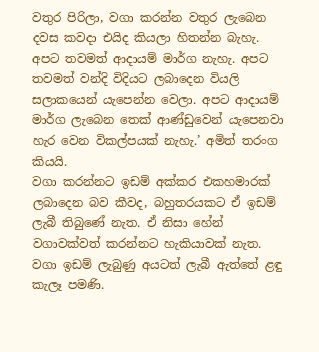වතුර පිරිලා, වගා කරන්න වතුර ලැබෙන දවස කවදා එයිද කියලා හිතන්න බැහැ. අපට තවමත් ආදායම් මාර්ග නැහැ. අපට තවමත් වන්දි විදියට ලබාදෙන වියලි සලාකයෙන් යැපෙන්න වෙලා. අපට ආදායම් මාර්ග ලැබෙන තෙක් ආණ්ඩුවෙන් යැපෙනවා හැර වෙන විකල්පයක් නැහැ.’ අමිත් තරංග කියයි.
වගා කරන්නට ඉඩම් අක්කර එකහමාරක් ලබාදෙන බව කීවද, බහුතරයකට ඒ ඉඩම් ලැබී තිබුණේ නැත. ඒ නිසා හේන් වගාවක්වත් කරන්නට හැකියාවක් නැත. වගා ඉඩම් ලැබුණු අයටත් ලැබී ඇත්තේ ළඳු කැලෑ පමණි.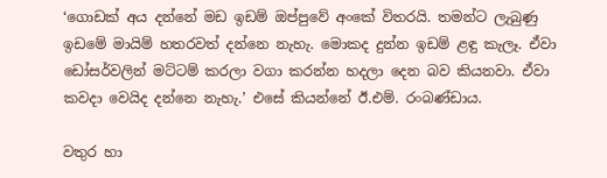‘ගොඩක් අය දන්නේ මඩ ඉඩම් ඔප්පුවේ අංකේ විතරයි. තමන්ට ලැබුණු ඉඩමේ මායිම් හතරවත් දන්නෙ නැහැ. මොකද දුන්න ඉඩම් ළඳු කැලෑ. ඒවා ඩෝසර්වලින් මට්ටම් කරලා වගා කරන්න හදලා දෙන බව කියනවා. ඒවා කවදා වෙයිද දන්නෙ නැහැ.’ එසේ කියන්නේ ඊ.එම්. රංබණ්ඩාය.

වතුර හා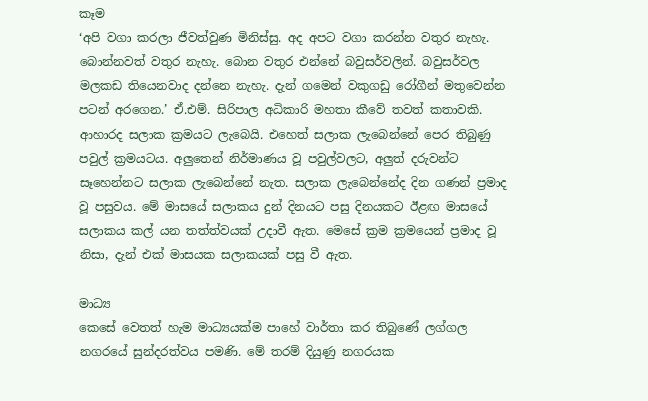කෑම
‘අපි වගා කරලා ජීවත්වුණ මිනිස්සු. අද අපට වගා කරන්න වතුර නැහැ. බොන්නවත් වතුර නැහැ. බොන වතුර එන්නේ බවුසර්වලින්. බවුසර්වල මලකඩ තියෙනවාද දන්නෙ නැහැ. දැන් ගමෙන් වකුගඩු රෝගීන් මතුවෙන්න පටන් අරගෙන.’ ඒ.එම්. සිරිපාල අධිකාරි මහතා කීවේ තවත් කතාවකි.
ආහාරද සලාක ක්‍රමයට ලැබෙයි. එහෙත් සලාක ලැබෙන්නේ පෙර තිබුණු පවුල් ක්‍රමයටය. අලු‍තෙන් නිර්මාණය වූ පවුල්වලට, අලු‍ත් දරුවන්ට සෑහෙන්නට සලාක ලැබෙන්නේ නැත. සලාක ලැබෙන්නේද දින ගණන් ප්‍රමාද වූ පසුවය. මේ මාසයේ සලාකය දුන් දිනයට පසු දිනයකට ඊළඟ මාසයේ සලාකය කල් යන තත්ත්වයක් උදාවී ඇත. මෙසේ ක්‍රම ක්‍රමයෙන් ප්‍රමාද වූ නිසා, දැන් එක් මාසයක සලාකයක් පසු වී ඇත.

මාධ්‍ය
කෙසේ වෙතත් හැම මාධ්‍යයක්ම පාහේ වාර්තා කර තිබුණේ ලග්ගල නගරයේ සුන්දරත්වය පමණි. මේ තරම් දියුණු නගරයක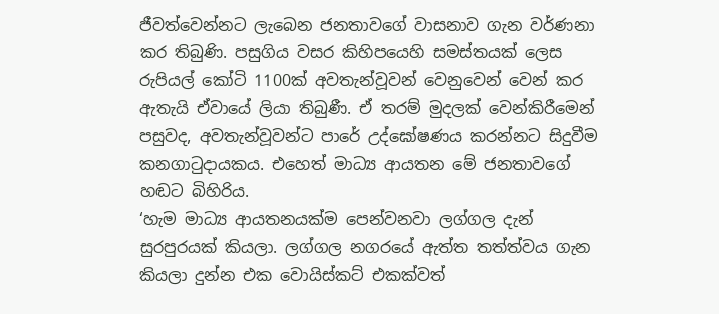ජීවත්වෙන්නට ලැබෙන ජනතාවගේ වාසනාව ගැන වර්ණනා කර තිබුණි. පසුගිය වසර කිහිපයෙහි සමස්තයක් ලෙස රුපියල් කෝටි 1100ක් අවතැන්වූවන් වෙනුවෙන් වෙන් කර ඇතැයි ඒවායේ ලියා තිබුණී. ඒ තරම් මුදලක් වෙන්කිරීමෙන් පසුවද, අවතැන්වූවන්ට පාරේ උද්ඝෝෂණය කරන්නට සිදුවීම කනගාටුදායකය. එහෙත් මාධ්‍ය ආයතන මේ ජනතාවගේ හඬට බිහිරිය.
‘හැම මාධ්‍ය ආයතනයක්ම පෙන්වනවා ලග්ගල දැන් සුරපුරයක් කියලා. ලග්ගල නගරයේ ඇත්ත තත්ත්වය ගැන කියලා දුන්න එක වොයිස්කට් එකක්වත්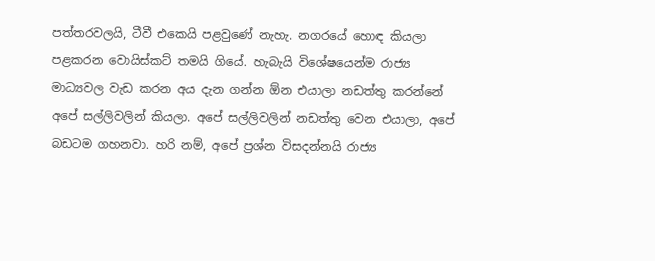පත්තරවලයි, ටීවී එකෙයි පළවුණේ නැහැ. නගරයේ හොඳ කියලා පළකරන වොයිස්කට් තමයි ගියේ. හැබැයි විශේෂයෙන්ම රාජ්‍ය මාධ්‍යවල වැඩ කරන අය දැන ගන්න ඕන එයාලා නඩත්තු කරන්නේ අපේ සල්ලිවලින් කියලා. අපේ සල්ලිවලින් නඩත්තු වෙන එයාලා, අපේ බඩටම ගහනවා. හරි නම්, අපේ ප්‍රශ්න විසදන්නයි රාජ්‍ය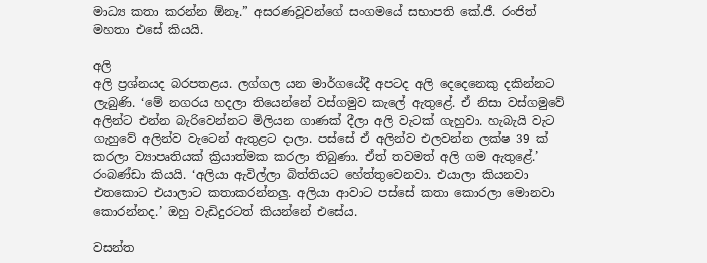මාධ්‍ය කතා කරන්න ඕනෑ.” අසරණවූවන්ගේ සංගමයේ සභාපති කේ.ජී. රංජිත් මහතා එසේ කියයි.

අලි
අලි ප්‍රශ්නයද බරපතළය. ලග්ගල යන මාර්ගයේදී අපටද අලි දෙදෙනෙකු දකින්නට ලැබුණි. ‘මේ නගරය හදලා තියෙන්නේ වස්ගමුව කැලේ ඇතුළේ. ඒ නිසා වස්ගමුවේ අලින්ට එන්න බැරිවෙන්නට මිලියන ගාණක් දීලා අලි වැටක් ගැහුවා. හැබැයි වැට ගැහුවේ අලින්ව වැටෙන් ඇතුළට දාලා. පස්සේ ඒ අලින්ව එලවන්න ලක්ෂ 39 ක් කරලා ව්‍යාපෘතියක් ක්‍රියාත්මක කරලා තිබුණා. ඒත් තවමත් අලි ගම ඇතුළේ.’ රංබණ්ඩා කියයි. ‘අලියා ඇවිල්ලා බිත්තියට හේත්තුවෙනවා. එයාලා කියනවා එතකොට එයාලාට කතාකරන්නලු‍. අලියා ආවාට පස්සේ කතා කොරලා මොනවා කොරන්නද.’ ඔහු වැඩිදුරටත් කියන්නේ එසේය.

වසන්ත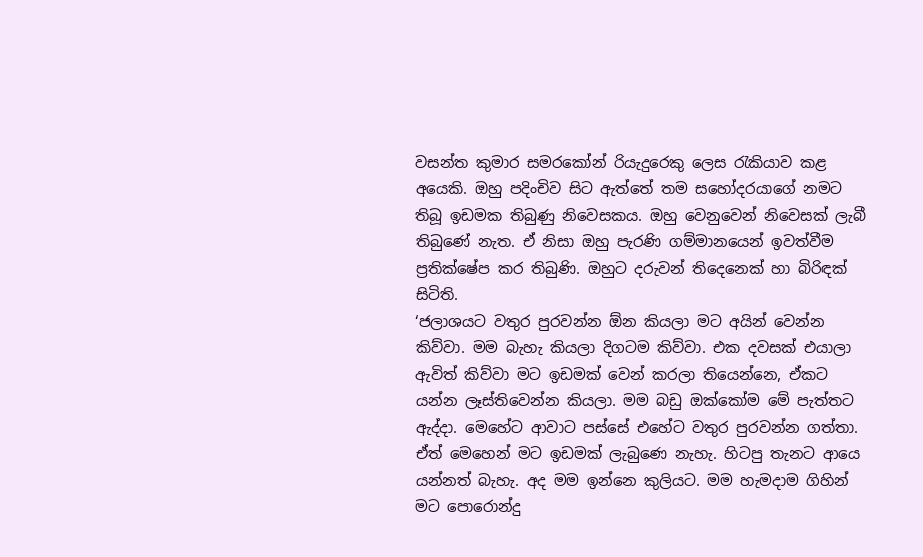වසන්ත කුමාර සමරකෝන් රියැදුරෙකු ලෙස රැකියාව කළ අයෙකි. ඔහු පදිංචිව සිට ඇත්තේ තම සහෝදරයාගේ නමට තිබූ ඉඩමක තිබුණු නිවෙසකය. ඔහු වෙනුවෙන් නිවෙසක් ලැබී තිබුණේ නැත. ඒ නිසා ඔහු පැරණි ගම්මානයෙන් ඉවත්වීම ප්‍රතික්ෂේප කර තිබුණි. ඔහුට දරුවන් තිදෙනෙක් හා බිරිඳක් සිටිති.
‘ජලාශයට වතුර පුරවන්න ඕන කියලා මට අයින් වෙන්න කිව්වා. මම බැහැ කියලා දිගටම කිව්වා. එක දවසක් එයාලා ඇවිත් කිව්වා මට ඉඩමක් වෙන් කරලා තියෙන්නෙ, ඒකට යන්න ලෑස්තිවෙන්න කියලා. මම බඩු ඔක්කෝම මේ පැත්තට ඇද්දා. මෙහේට ආවාට පස්සේ එහේට වතුර පුරවන්න ගත්තා. ඒත් මෙහෙන් මට ඉඩමක් ලැබුණෙ නැහැ. හිටපු තැනට ආයෙ යන්නත් බැහැ. අද මම ඉන්නෙ කුලියට. මම හැමදාම ගිහින් මට පොරොන්දු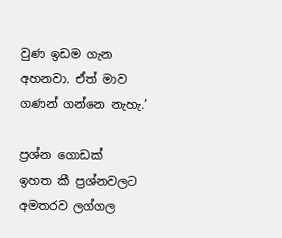වුණ ඉඩම ගැන අහනවා. ඒත් මාව ගණන් ගන්නෙ නැහැ.’

ප්‍රශ්න ගොඩක්
ඉහත කී ප්‍රශ්නවලට අමතරව ලග්ගල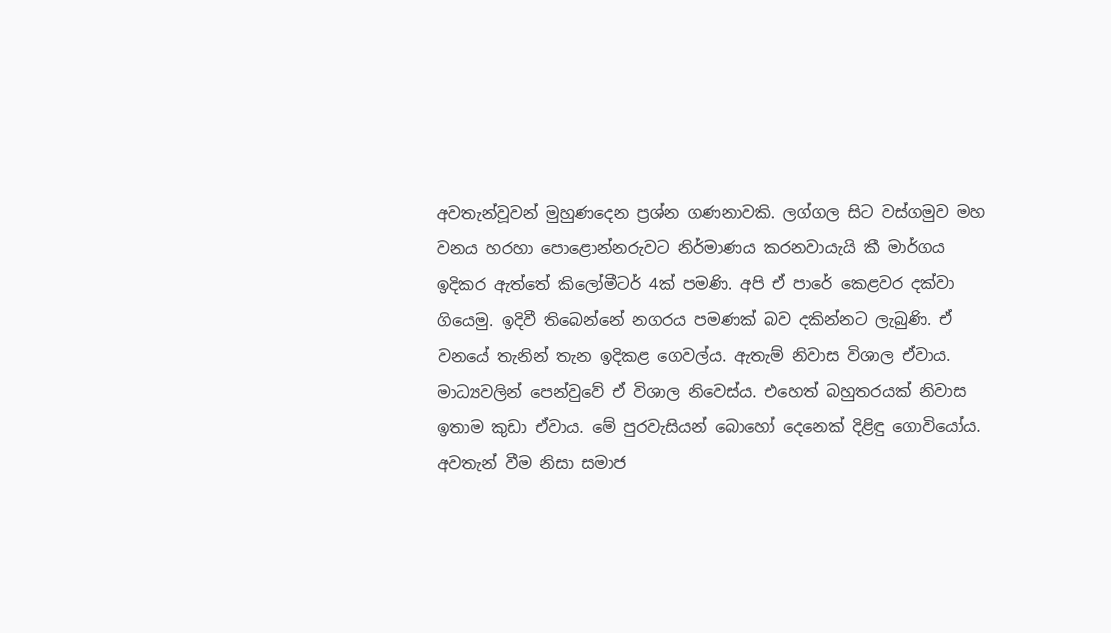අවතැන්වූවන් මුහුණදෙන ප්‍රශ්න ගණනාවකි. ලග්ගල සිට වස්ගමුව මහ වනය හරහා පොළොන්නරුවට නිර්මාණය කරනවායැයි කී මාර්ගය ඉදිකර ඇත්තේ කිලෝමීටර් 4ක් පමණි. අපි ඒ පාරේ කෙළවර දක්වා ගියෙමු. ඉදිවී තිබෙන්නේ නගරය පමණක් බව දකින්නට ලැබුණි. ඒ වනයේ තැනින් තැන ඉදිකළ ගෙවල්ය. ඇතැම් නිවාස විශාල ඒවාය. මාධ්‍යවලින් පෙන්වුවේ ඒ විශාල නිවෙස්ය. එහෙත් බහුතරයක් නිවාස ඉතාම කුඩා ඒවාය. මේ පුරවැසියන් බොහෝ දෙනෙක් දිළිඳු ගොවියෝය. අවතැන් වීම නිසා සමාජ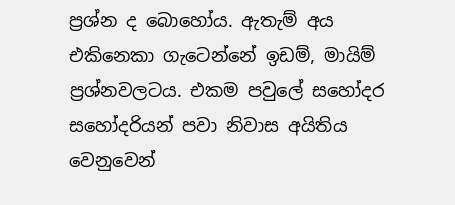ප්‍රශ්න ද බොහෝය. ඇතැම් අය එකිනෙකා ගැටෙන්නේ ඉඩම්, මායිම් ප්‍රශ්නවලටය. එකම පවුලේ සහෝදර සහෝදරියන් පවා නිවාස අයිතිය වෙනුවෙන්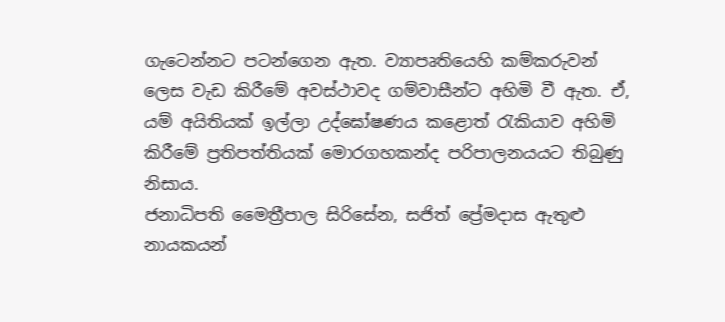ගැටෙන්නට පටන්ගෙන ඇත. ව්‍යාපෘතියෙහි කම්කරුවන් ලෙස වැඩ කිරීමේ අවස්ථාවද ගම්වාසීන්ට අහිමි වී ඇත. ඒ, යම් අයිතියක් ඉල්ලා උද්ඝෝෂණය කළොත් රැකියාව අහිමි කිරීමේ ප්‍රතිපත්තියක් මොරගහකන්ද පරිපාලනයයට තිබුණු නිසාය.
ජනාධිපති මෛත්‍රීපාල සිරිසේන, සජිත් ප්‍රේමදාස ඇතුළු නායකයන්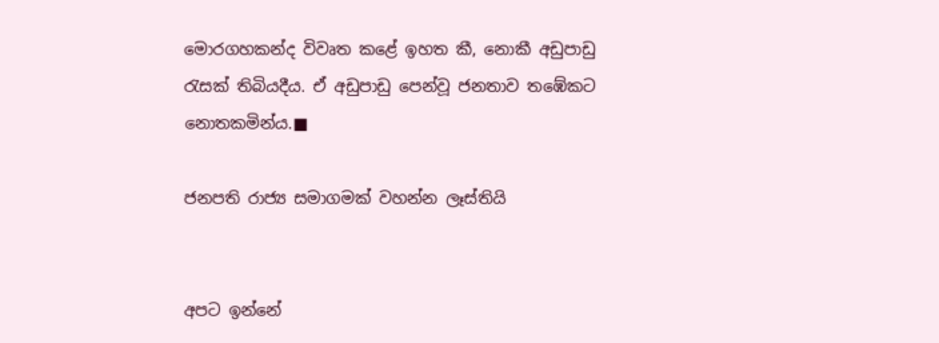මොරගහකන්ද විවෘත කළේ ඉහත කී, නොකී අඩුපාඩු රැසක් තිබියදීය. ඒ අඩුපාඩු පෙන්වූ ජනතාව තඹේකට නොතකමින්ය.■

ජනපති රාජ්‍ය සමාගමක් වහන්න ලෑස්තියි


අපට ඉන්නේ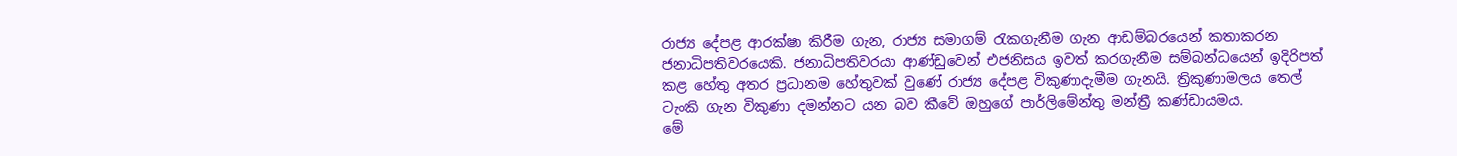රාජ්‍ය දේපළ ආරක්ෂා කිරීම ගැන, රාජ්‍ය සමාගම් රැකගැනීම ගැන ආඩම්බරයෙන් කතාකරන ජනාධිපතිවරයෙකි. ජනාධිපතිවරයා ආණ්ඩුවෙන් එජනිසය ඉවත් කරගැනීම සම්බන්ධයෙන් ඉදිරිපත් කළ හේතු අතර ප්‍රධානම හේතුවක් වුණේ රාජ්‍ය දේපළ විකුණාදැමීම ගැනයි. ත්‍රිකුණාමලය තෙල් ටැංකි ගැන විකුණා දමන්නට යන බව කීවේ ඔහුගේ පාර්ලිමේන්තු මන්ත්‍රී කණ්ඩායමය.
මේ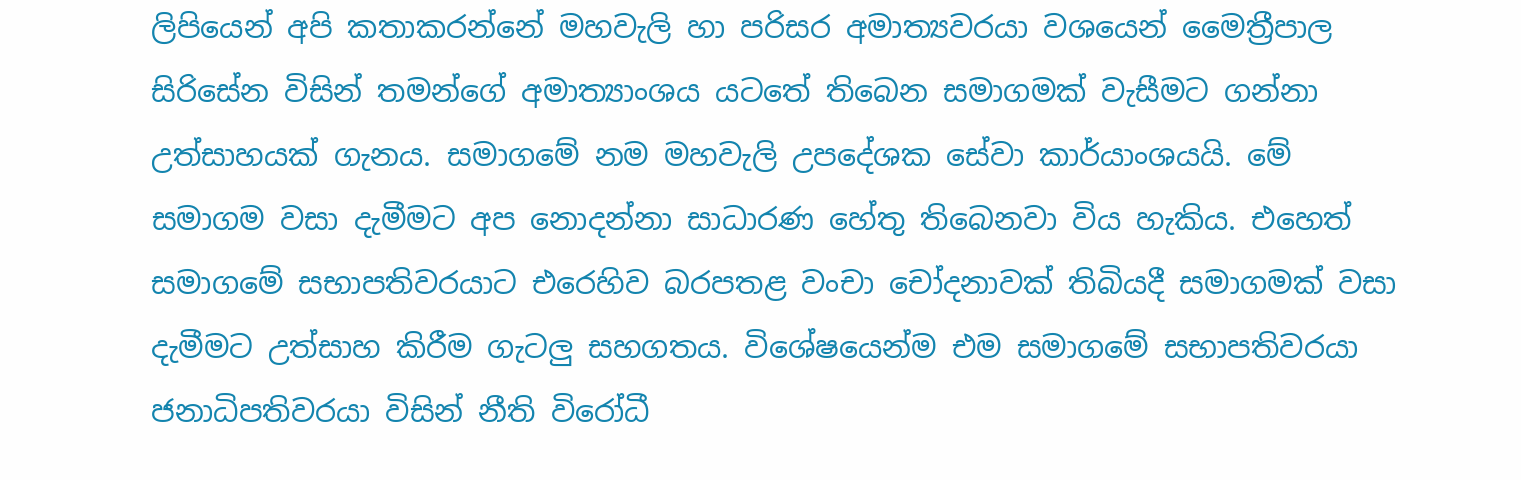ලිපියෙන් අපි කතාකරන්නේ මහවැලි හා පරිසර අමාත්‍යවරයා වශයෙන් මෛත්‍රීපාල සිරිසේන විසින් තමන්ගේ අමාත්‍යාංශය යටතේ තිබෙන සමාගමක් වැසීමට ගන්නා උත්සාහයක් ගැනය. සමාගමේ නම මහවැලි උපදේශක සේවා කාර්යාංශයයි. මේ සමාගම වසා දැමීමට අප නොදන්නා සාධාරණ හේතු තිබෙනවා විය හැකිය. එහෙත් සමාගමේ සභාපතිවරයාට එරෙහිව බරපතළ වංචා චෝදනාවක් තිබියදී සමාගමක් වසා දැමීමට උත්සාහ කිරීම ගැටලු‍ සහගතය. විශේෂයෙන්ම එම සමාගමේ සභාපතිවරයා ජනාධිපතිවරයා විසින් නීති විරෝධී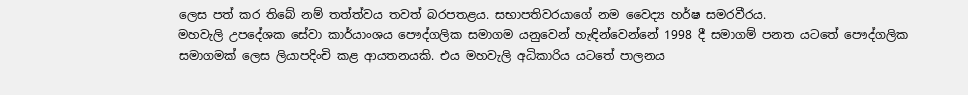ලෙස පත් කර තිබේ නම් තත්ත්වය තවත් බරපතළය. සභාපතිවරයාගේ නම වෛද්‍ය හර්ෂ සමරවීරය.
මහවැලි උපදේශක සේවා කාර්යාංශය පෞද්ගලික සමාගම යනුවෙන් හැඳින්වෙන්නේ 1998 දී සමාගම් පනත යටතේ පෞද්ගලික සමාගමක් ලෙස ලියාපදිංචි කළ ආයතනයකි. එය මහවැලි අධිකාරිය යටතේ පාලනය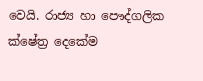වෙයි. රාජ්‍ය හා පෞද්ගලික ක්ෂේත්‍ර දෙකේම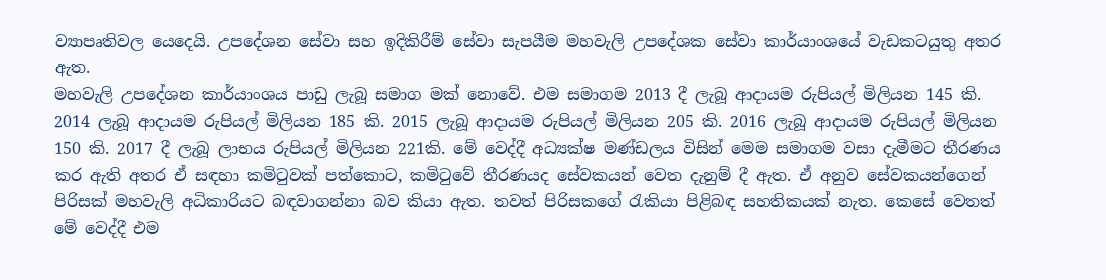ව්‍යාපෘතිවල යෙදෙයි. උපදේශන සේවා සහ ඉදිකිරීම් සේවා සැපයීම මහවැලි උපදේශක සේවා කාර්යාංශයේ වැඩකටයුතු අතර ඇත.
මහවැලි උපදේශන කාර්යාංශය පාඩු ලැබූ සමාග මක් නොවේ. එම සමාගම 2013 දී ලැබූ ආදායම රුපියල් මිලියන 145 කි. 2014 ලැබූ ආදායම රුපියල් මිලියන 185 කි. 2015 ලැබූ ආදායම රුපියල් මිලියන 205 කි. 2016 ලැබූ ආදායම රුපියල් මිලියන 150 කි. 2017 දී ලැබූ ලාභය රුපියල් මිලියන 221කි. මේ වෙද්දී අධ්‍යක්ෂ මණ්ඩලය විසින් මෙම සමාගම වසා දැමීමට තීරණය කර ඇති අතර ඒ සඳහා කමිටුවක් පත්කොට, කමිටුවේ තීරණයද සේවකයන් වෙත දැනුම් දී ඇත. ඒ අනුව සේවකයන්ගෙන් පිරිසක් මහවැලි අධිකාරියට බඳවාගන්නා බව කියා ඇත. තවත් පිරිසකගේ රැකියා පිළිබඳ සහතිකයක් නැත. කෙසේ වෙතත් මේ වෙද්දී එම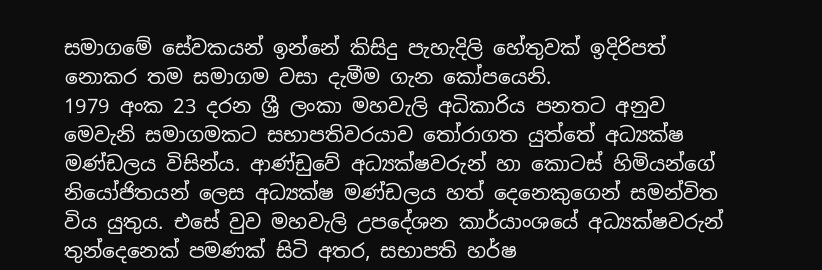සමාගමේ සේවකයන් ඉන්නේ කිසිදු පැහැදිලි හේතුවක් ඉදිරිපත් නොකර තම සමාගම වසා දැමීම ගැන කෝපයෙනි.
1979 අංක 23 දරන ශ්‍රී ලංකා මහවැලි අධිකාරිය පනතට අනුව මෙවැනි සමාගමකට සභාපතිවරයාව තෝරාගත යුත්තේ අධ්‍යක්ෂ මණ්ඩලය විසින්ය. ආණ්ඩුවේ අධ්‍යක්ෂවරුන් හා කොටස් හිමියන්ගේ නියෝජිතයන් ලෙස අධ්‍යක්ෂ මණ්ඩලය හත් දෙනෙකුගෙන් සමන්විත විය යුතුය. එසේ වුව මහවැලි උපදේශන කාර්යාංශයේ අධ්‍යක්ෂවරුන් තුන්දෙනෙක් පමණක් සිටි අතර, සභාපති හර්ෂ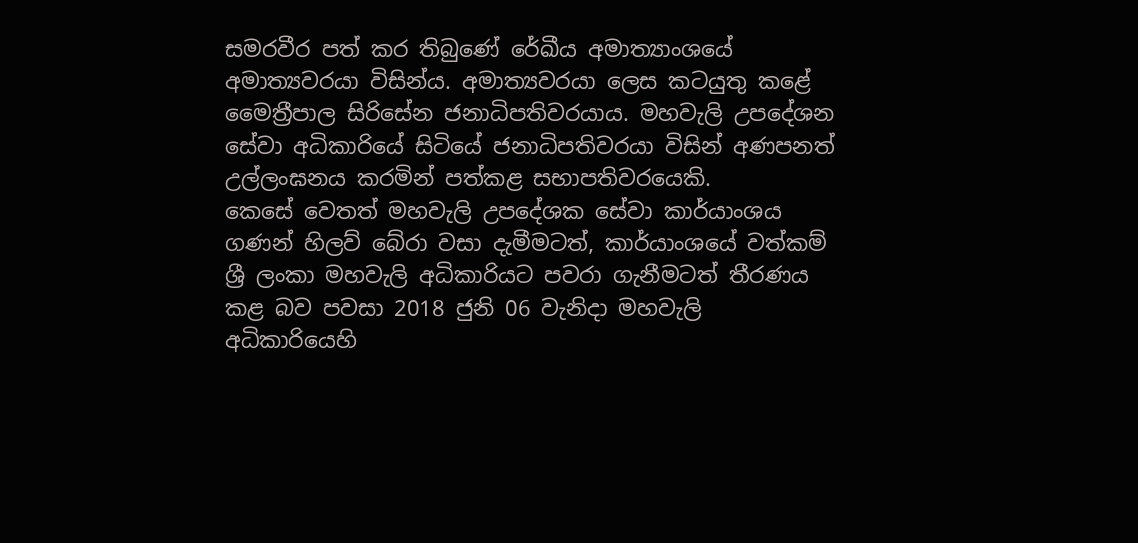සමරවීර පත් කර තිබුණේ රේඛීය අමාත්‍යාංශයේ අමාත්‍යවරයා විසින්ය. අමාත්‍යවරයා ලෙස කටයුතු කළේ මෛත්‍රීපාල සිරිසේන ජනාධිපතිවරයාය. මහවැලි උපදේශන සේවා අධිකාරියේ සිටියේ ජනාධිපතිවරයා විසින් අණපනත් උල්ලංඝනය කරමින් පත්කළ සභාපතිවරයෙකි.
කෙසේ වෙතත් මහවැලි උපදේශක සේවා කාර්යාංශය ගණන් හිලව් බේරා වසා දැමීමටත්, කාර්යාංශයේ වත්කම් ශ්‍රී ලංකා මහවැලි අධිකාරියට පවරා ගැනීමටත් තීරණය කළ බව පවසා 2018 ජුනි 06 වැනිදා මහවැලි අධිකාරියෙහි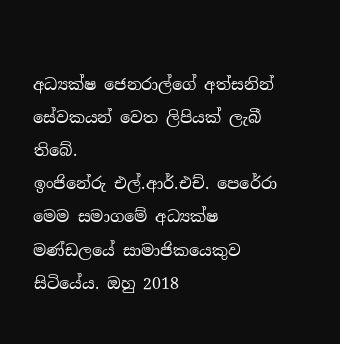අධ්‍යක්ෂ ජෙනරාල්ගේ අත්සනින් සේවකයන් වෙත ලිපියක් ලැබී තිබේ.
ඉංජිනේරු එල්.ආර්.එච්. පෙරේරා මෙම සමාගමේ අධ්‍යක්ෂ මණ්ඩලයේ සාමාජිකයෙකුව සිටියේය. ඔහු 2018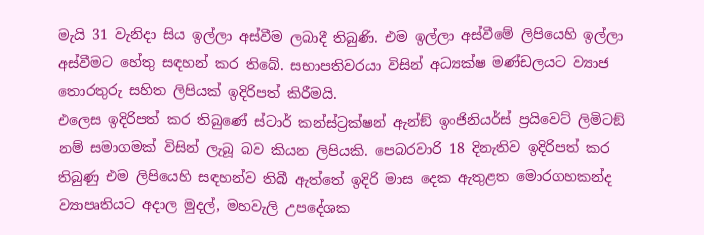මැයි 31 වැනිදා සිය ඉල්ලා අස්වීම ලබාදී තිබුණි. එම ඉල්ලා අස්වීමේ ලිපියෙහි ඉල්ලා අස්වීමට හේතු සඳහන් කර තිබේ. සභාපතිවරයා විසින් අධ්‍යක්ෂ මණ්ඩලයට ව්‍යාජ තොරතුරු සහිත ලිපියක් ඉදිරිපත් කිරීමයි.
එලෙස ඉදිරිපත් කර තිබුණේ ස්ටාර් කන්ස්ට්‍රක්ෂන් ඇන්ඞ් ඉංජිනියර්ස් ප්‍රයිවෙට් ලිමිටඞ් නම් සමාගමක් විසින් ලැබූ බව කියන ලිපියකි. පෙබරවාරි 18 දිනැතිව ඉදිරිපත් කර තිබුණු එම ලිපියෙහි සඳහන්ව තිබී ඇත්තේ ඉදිරි මාස දෙක ඇතුළත මොරගහකන්ද ව්‍යාපෘතියට අදාල මුදල්, මහවැලි උපදේශක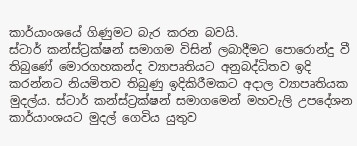කාර්යාංශයේ ගිණුමට බැර කරන බවයි.
ස්ටාර් කන්ස්ට්‍රක්ෂන් සමාගම විසින් ලබාදීමට පොරොන්දු වී තිබුණේ මොරගහකන්ද ව්‍යාපෘතියට අනුබද්ධිතව ඉදි කරන්නට නියමිතව තිබුණු ඉදිකිරීමකට අදාල ව්‍යාපෘතියක මුදල්ය. ස්ටාර් කන්ස්ට්‍රක්ෂන් සමාගමෙන් මහවැලි උපදේශන කාර්යාංශයට මුදල් ගෙවිය යුතුව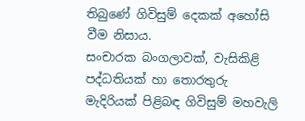තිබුණේ ගිවිසුම් දෙකක් අහෝසි වීම නිසාය.
සංචාරක බංගලාවක්, වැසිකිළි පද්ධතියක් හා තොරතුරු මැදිරියක් පිළිබඳ ගිවිසුම් මහවැලි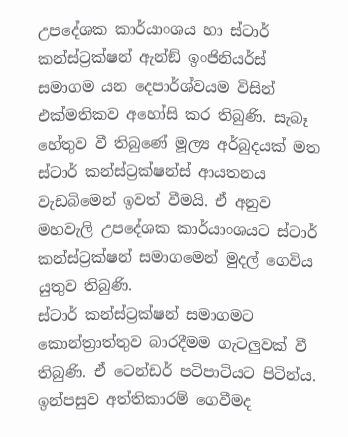උපදේශක කාර්යාංශය හා ස්ටාර් කන්ස්ට්‍රක්ෂන් ඇන්ඞ් ඉංජිනියර්ස් සමාගම යන දෙපාර්ශ්වයම විසින් එක්මතිකව අහෝසි කර තිබුණි. සැබෑ හේතුව වී තිබුණේ මූල්‍ය අර්බුදයක් මත ස්ටාර් කන්ස්ට්‍රක්ෂන්ස් ආයතනය වැඩබිමෙන් ඉවත් වීමයි. ඒ අනුව මහවැලි උපදේශක කාර්යාංශයට ස්ටාර් කන්ස්ට්‍රක්ෂන් සමාගමෙන් මුදල් ගෙවිය යුතුව තිබුණි.
ස්ටාර් කන්ස්ට්‍රක්ෂන් සමාගමට කොන්ත්‍රාත්තුව බාරදීමම ගැටලු‍වක් වී තිබුණි. ඒ ටෙන්ඩර් පටිපාටියට පිටින්ය. ඉන්පසුව අත්තිකාරම් ගෙවීමද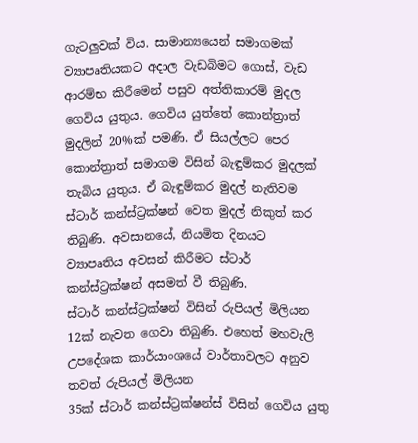ගැටලු‍වක් විය. සාමාන්‍යයෙන් සමාගමක් ව්‍යාපෘතියකට අදාල වැඩබිමට ගොස්, වැඩ ආරම්භ කිරීමෙන් පසුව අත්තිකාරම් මුදල ගෙවිය යුතුය. ගෙවිය යුත්තේ කොන්ත්‍රාත් මුදලින් 20%ක් පමණි. ඒ සියල්ලට පෙර කොන්ත්‍රාත් සමාගම විසින් බැඳුම්කර මුදලක් තැබිය යුතුය. ඒ බැඳුම්කර මුදල් නැතිවම ස්ටාර් කන්ස්ට්‍රක්ෂන් වෙත මුදල් නිකුත් කර තිබුණි. අවසානයේ, නියමිත දිනයට ව්‍යාපෘතිය අවසන් කිරීමට ස්ටාර් කන්ස්ට්‍රක්ෂන් අසමත් වී තිබුණි.
ස්ටාර් කන්ස්ට්‍රක්ෂන් විසින් රුපියල් මිලියන 12ක් නැවත ගෙවා තිබුණි. එහෙත් මහවැලි උපදේශක කාර්යාංශයේ වාර්තාවලට අනුව තවත් රුපියල් මිලියන
35ක් ස්ටාර් කන්ස්ට්‍රක්ෂන්ස් විසින් ගෙවිය යුතු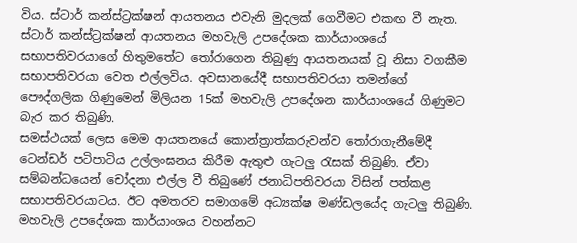විය. ස්ටාර් කන්ස්ට්‍රක්ෂන් ආයතනය එවැනි මුදලක් ගෙවීමට එකඟ වී නැත. ස්ටාර් කන්ස්ට්‍රක්ෂන් ආයතනය මහවැලි උපදේශක කාර්යාංශයේ සභාපතිවරයාගේ හිතුමතේට තෝරාගෙන තිබුණු ආයතනයක් වූ නිසා වගකීම සභාපතිවරයා වෙත එල්ලවිය. අවසානයේදී සභාපතිවරයා තමන්ගේ පෞද්ගලික ගිණුමෙන් මිලියන 15ක් මහවැලි උපදේශන කාර්යාංශයේ ගිණුමට බැර කර තිබුණි.
සමස්ථයක් ලෙස මෙම ආයතනයේ කොන්ත්‍රාත්කරුවන්ව තෝරාගැනීමේදී ටෙන්ඩර් පටිපාටිය උල්ලංඝනය කිරීම ඇතුළු ගැටලු‍ රැසක් තිබුණි. ඒවා සම්බන්ධයෙන් චෝදනා එල්ල වී තිබුණේ ජනාධිපතිවරයා විසින් පත්කළ සභාපතිවරයාටය. ඊට අමතරව සමාගමේ අධ්‍යක්ෂ මණ්ඩලයේද ගැටලු‍ තිබුණි.
මහවැලි උපදේශක කාර්යාංශය වහන්නට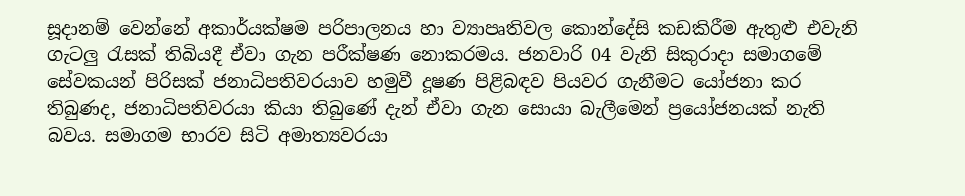සූදානම් වෙන්නේ අකාර්යක්ෂම පරිපාලනය හා ව්‍යාපෘතිවල කොන්දේසි කඩකිරීම ඇතුළු එවැනි ගැටලු‍ රැසක් තිබියදී ඒවා ගැන පරීක්ෂණ නොකරමය. ජනවාරි 04 වැනි සිකුරාදා සමාගමේ සේවකයන් පිරිසක් ජනාධිපතිවරයාව හමුවී දූෂණ පිළිබඳව පියවර ගැනීමට යෝජනා කර තිබුණද, ජනාධිපතිවරයා කියා තිබුණේ දැන් ඒවා ගැන සොයා බැලීමෙන් ප්‍රයෝජනයක් නැති බවය. සමාගම භාරව සිටි අමාත්‍යවරයා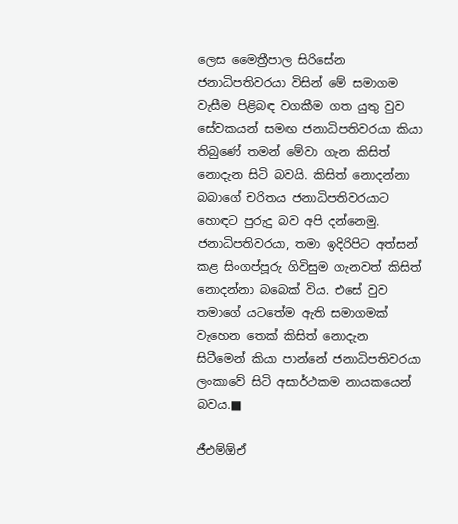ලෙස මෛත්‍රීපාල සිරිසේන ජනාධිපතිවරයා විසින් මේ සමාගම වැසීම පිළිබඳ වගකීම ගත යුතු වුව සේවකයන් සමඟ ජනාධිපතිවරයා කියා තිබුණේ තමන් මේවා ගැන කිසිත් නොදැන සිටි ‍බවයි. කිසිත් නොදන්නා බබාගේ චරිතය ජනාධිපතිවරයාට හොඳට පුරුදු බව අපි දන්නෙමු. ජනාධිපතිවරයා, තමා ඉදිරිපිට අත්සන් කළ සිංගප්පූරු ගිවිසුම ගැනවත් කිසිත් නොදන්නා බබෙක් විය. එසේ වුව තමාගේ යටතේම ඇති සමාගමක් වැහෙන තෙක් කිසිත් නොදැන සිටීමෙන් කියා පාන්නේ ජනාධිපතිවරයා ලංකාවේ සිටි අසාර්ථකම නායකයෙන් බවය.■

ජීඑම්ඕඒ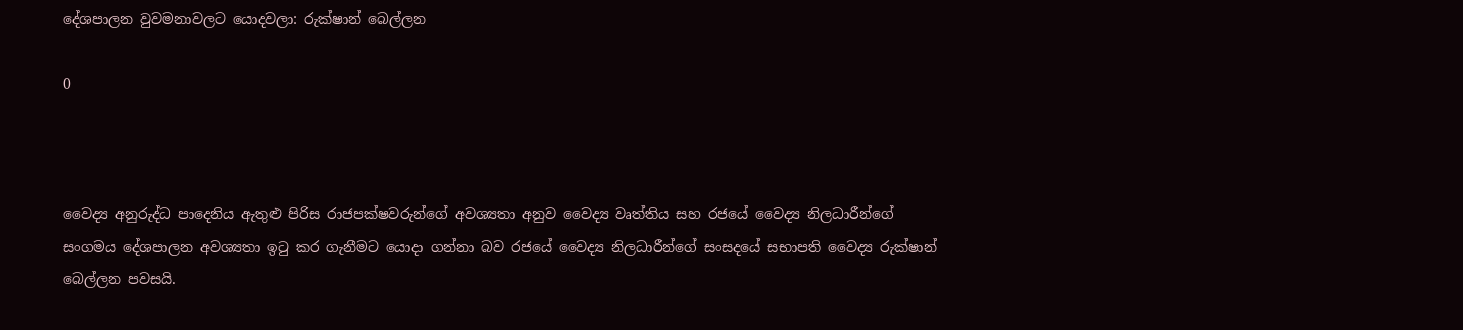දේශපාලන වුවමනාවලට යොදවලා: රුක්ෂාන් බෙල්ලන

0



වෛද්‍ය අනුරුද්ධ පාදෙනිය ඇතුළු පිරිස රාජපක්ෂවරුන්ගේ අවශ්‍යතා අනුව වෛද්‍ය වෘත්තිය සහ රජයේ වෛද්‍ය නිලධාරීන්ගේ සංගමය දේශපාලන අවශ්‍යතා ඉටු කර ගැනීමට යොදා ගන්නා බව රජයේ වෛද්‍ය නිලධාරීන්ගේ සංසදයේ සභාපති වෛද්‍ය රුක්ෂාන් බෙල්ලන පවසයි.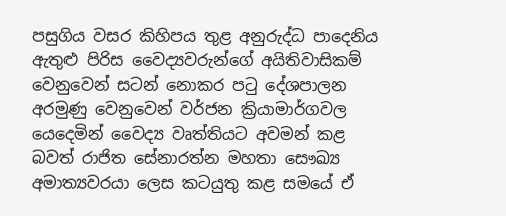පසුගිය වසර කිහිපය තුළ අනුරුද්ධ පාදෙනිය ඇතුළු පිරිස වෛද්‍යවරුන්ගේ අයිතිවාසිකම් වෙනුවෙන් සටන් නොකර පටු දේශපාලන අරමුණු වෙනුවෙන් වර්ජන ක්‍රියාමාර්ගවල යෙදෙමින් වෛද්‍ය වෘත්තියට අවමන් කළ බවත් රාජිත සේනාරත්න මහතා සෞඛ්‍ය අමාත්‍යවරයා ලෙස කටයුතු කළ සමයේ ඒ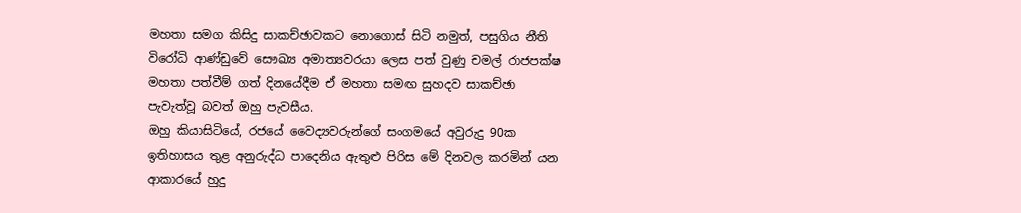මහතා සමග කිසිදු සාකච්ඡාවකට නොගොස් සිටි නමුත්, පසුගිය නීති විරෝධි ආණ්ඩුවේ සෞඛ්‍ය අමාත්‍යවරයා ලෙස පත් වුණු චමල් රාජපක්ෂ මහතා පත්වීම් ගත් දිනයේදීම ඒ මහතා සමඟ සුහදව සාකච්ඡා පැවැත්වූ බවත් ඔහු පැවසීය.
ඔහු කියාසිටියේ, රජයේ වෛද්‍යවරුන්ගේ සංගමයේ අවුරුදු 90ක ඉතිහාසය තුළ අනුරුද්ධ පාදෙනිය ඇතුළු පිරිස මේ දිනවල කරමින් යන ආකාරයේ හුදු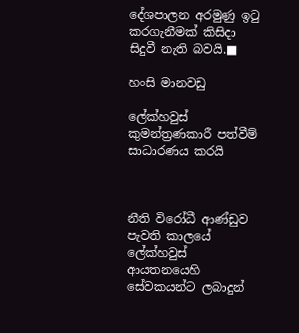දේශපාලන අරමුණු ඉටු කරගැනීමක් කිසිදා සිදුවී නැති බවයි.■

හංසි මානවඩු

ලේක්හවුස් කුමන්ත්‍රණකාරී පත්වීම් සාධාරණය කරයි



නීති විරෝධී ආණ්ඩුව පැවති කාලයේ ලේක්හවුස් ආයතනයෙහි සේවකයන්ට ලබාදුන්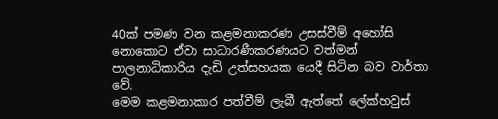40ක් පමණ වන කළමනාකරණ උසස්වීම් අහෝසි නොකොට ඒවා සාධාරණීකරණයට වත්මන් පාලනාධිකාරිය දැඩි උත්සහයක යෙදී සිටින බව වාර්තා වේ.
මෙම කළමනාකාර පත්වීම් ලැබී ඇත්තේ ලේක්හවුස්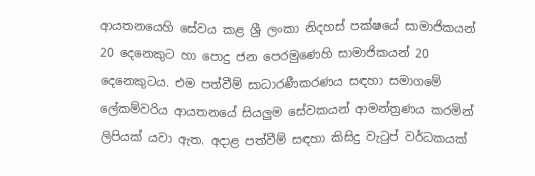ආයතනයෙහි සේවය කළ ශ්‍රී ලංකා නිදහස් පක්ෂයේ සාමාජිකයන් 20 දෙනෙකුට හා පොදු ජන පෙරමුණෙහි සාමාජිකයන් 20 දෙනෙකුටය. එම පත්වීම් සාධාරණීකරණය සඳහා සමාගමේ ලේකම්වරිය ආයතනයේ සියලු‍ම සේවකයන් ආමන්ත්‍රණය කරමින් ලිපියක් යවා ඇත. අදාළ පත්වීම් සඳහා කිසිදු වැටුප් වර්ධකයක්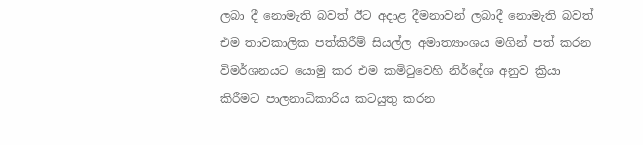ලබා දී නොමැති බවත් ඊට අදාළ දීමනාවන් ලබාදී නොමැති බවත් එම තාවකාලික පත්කිරීම් සියල්ල අමාත්‍යාංශය මගින් පත් කරන විමර්ශනයට යොමු කර එම කමිටුවෙහි නිර්දේශ අනුව ක්‍රියා කිරීමට පාලනාධිකාරිය කටයුතු කරන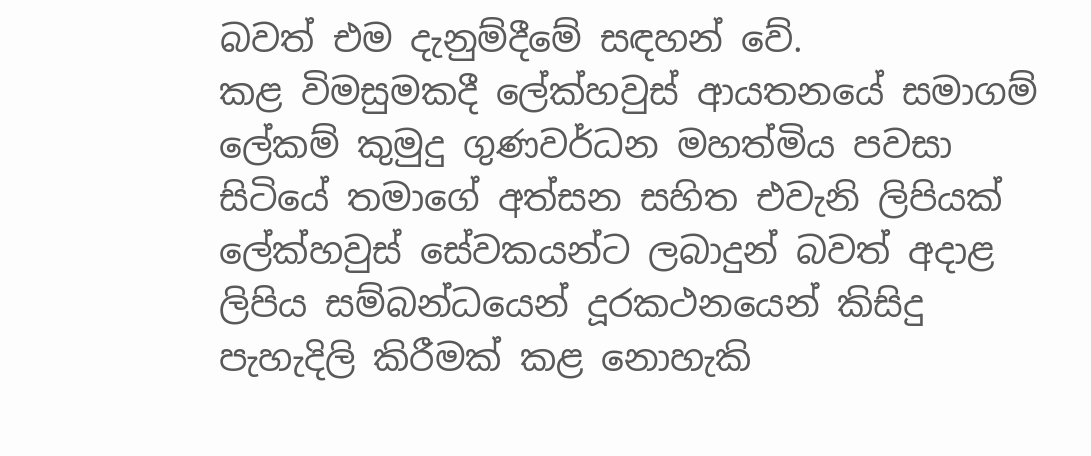බවත් එම දැනුම්දීමේ සඳහන් වේ.
කළ විමසුමකදී ලේක්හවුස් ආයතනයේ සමාගම් ලේකම් කුමුදු ගුණවර්ධන මහත්මිය පවසා සිටියේ තමාගේ අත්සන සහිත එවැනි ලිපියක් ලේක්හවුස් සේවකයන්ට ලබාදුන් බවත් අදාළ ලිපිය සම්බන්ධයෙන් දූරකථනයෙන් කිසිදු පැහැදිලි කිරීමක් කළ නොහැකි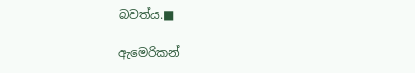බවත්ය.■

ඇමෙරිකන්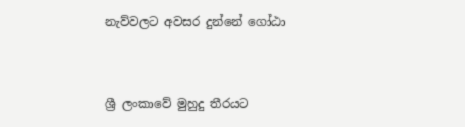නැව්වලට අවසර දුන්නේ ගෝඨා



ශ්‍රී ලංකාවේ මුහුදු තීරයට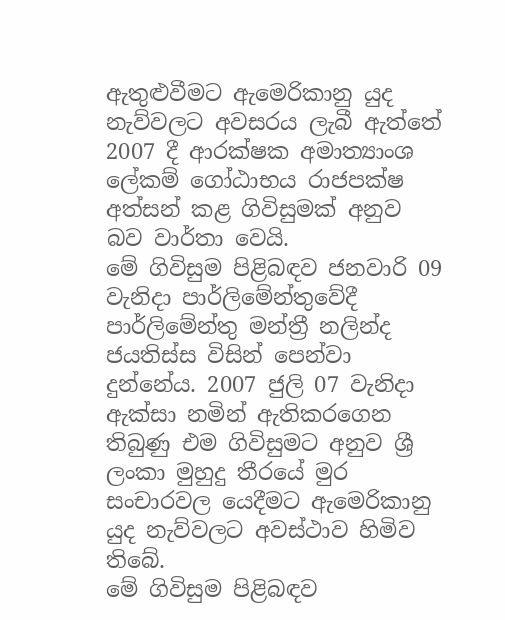ඇතුළුවීමට ඇමෙරිකානු යුද නැව්වලට අවසරය ලැබී ඇත්තේ 2007 දී ආරක්ෂක අමාත්‍යාංශ ලේකම් ගෝඨාභය රාජපක්ෂ අත්සන් කළ ගිවිසුමක් අනුව බව වාර්තා වෙයි.
මේ ගිවිසුම පිළිබඳව ජනවාරි 09 වැනිදා පාර්ලිමේන්තුවේදී පාර්ලිමේන්තු මන්ත්‍රී නලින්ද ජයතිස්ස විසින් පෙන්වා දුන්නේය. 2007 ජුලි 07 වැනිදා ඇක්සා නමින් ඇතිකරගෙන තිබුණු එම ගිවිසුමට අනුව ශ්‍රී ලංකා මුහුදු තීරයේ මුර සංචාරවල යෙදීමට ඇමෙරිකානු යුද නැව්වලට අවස්ථාව හිමිව තිබේ.
මේ ගිවිසුම පිළිබඳව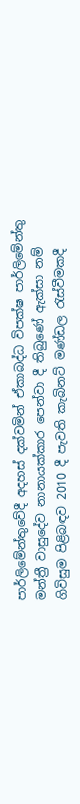පාර්ලිමේන්තුවේදී අදහස් දක්වමින් ඒකාබද්ධ විපක්ෂ පාර්ලිමේන්තු මන්ත්‍රී වාසුදේව නානායක්කාර පෙන්වා දී තිබුණේ ඇක්සා නම් ගිවිසුම පිළිබඳව 2010 දී පැවති කැබිනට් මණ්ඩල රැස්වීමකදී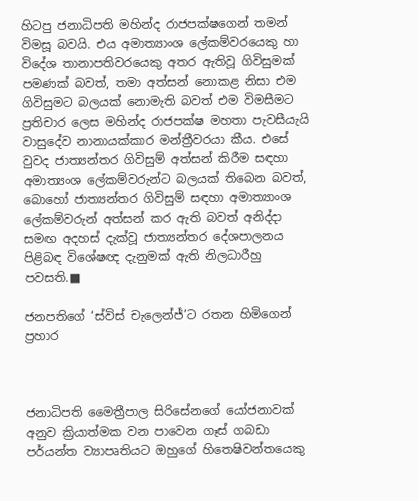හිටපු ජනාධිපති මහින්ද රාජපක්ෂගෙන් තමන් විමසූ බවයි. එය අමාත්‍යාංශ ලේකම්වරයෙකු හා විදේශ තානාපතිවරයෙකු අතර ඇතිවූ ගිවිසුමක් පමණක් බවත්, තමා අත්සන් නොකළ නිසා එම ගිවිසුමට බලයක් නොමැති බවත් එම විමසීමට ප්‍රතිචාර ලෙස මහින්ද රාජපක්ෂ මහතා පැවසීයැයි වාසුදේව නානායක්කාර මන්ත්‍රීවරයා කීය. එසේ වුවද ජාත්‍යන්තර ගිවිසුම් අත්සන් කිරීම සඳහා අමාත්‍යංශ ලේකම්වරුන්ට බලයක් තිබෙන බවත්, බොහෝ ජාත්‍යන්තර ගිවිසුම් සඳහා අමාත්‍යාංශ ලේකම්වරුන් අත්සන් කර ඇති බවත් අනිද්දා සමඟ අදහස් දැක්වූ ජාත්‍යන්තර දේශපාලනය පිළිබඳ විශේෂඥ දැනුමක් ඇති නිලධාරීහු පවසති.■

ජනපතිගේ ‘ස්විස් චැලෙන්ජ්’ට රතන හිමිගෙන් ප්‍රහාර



ජනාධිපති මෛත්‍රීපාල සිරිසේනගේ යෝජනාවක් අනුව ක්‍රියාත්මක වන පාවෙන ගෑස් ගබඩා පර්යන්ත ව්‍යාපෘතියට ඔහුගේ හිතෙෂිවන්තයෙකු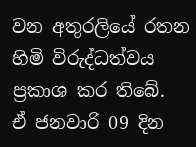වන අතුරලියේ රතන හිමි විරුද්ධත්වය ප්‍රකාශ කර තිබේ.
ඒ ජනවාරි 09 දින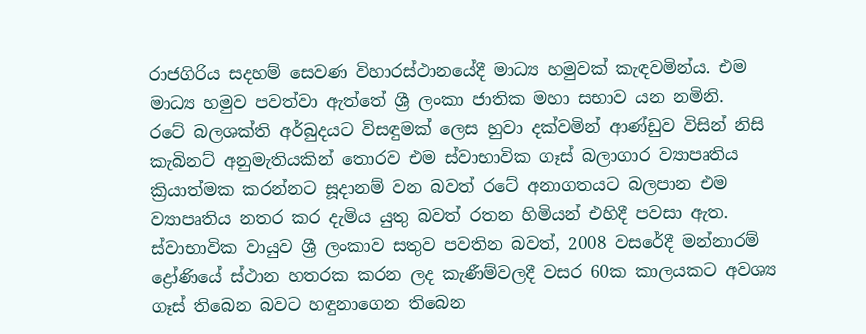රාජගිරිය සදහම් සෙවණ විහාරස්ථානයේදී මාධ්‍ය හමුවක් කැඳවමින්ය. එම මාධ්‍ය හමුව පවත්වා ඇත්තේ ශ්‍රී ලංකා ජාතික මහා සභාව යන නමිනි.
රටේ බලශක්ති අර්බුදයට විසඳුමක් ලෙස හුවා දක්වමින් ආණ්ඩුව විසින් නිසි කැබිනට් අනුමැතියකින් තොරව එම ස්වාභාවික ගෑස් බලාගාර ව්‍යාපෘතිය ක්‍රියාත්මක කරන්නට සූදානම් වන බවත් රටේ අනාගතයට බලපාන එම ව්‍යාපෘතිය නතර කර දැමිය යුතු බවත් රතන හිමියන් එහිදී පවසා ඇත.
ස්වාභාවික වායුව ශ්‍රී ලංකාව සතුව පවතින බවත්, 2008 වසරේදී මන්නාරම් ද්‍රෝණියේ ස්ථාන හතරක කරන ලද කැණීම්වලදී වසර 60ක කාලයකට අවශ්‍ය ගෑස් තිබෙන බවට හඳුනාගෙන තිබෙන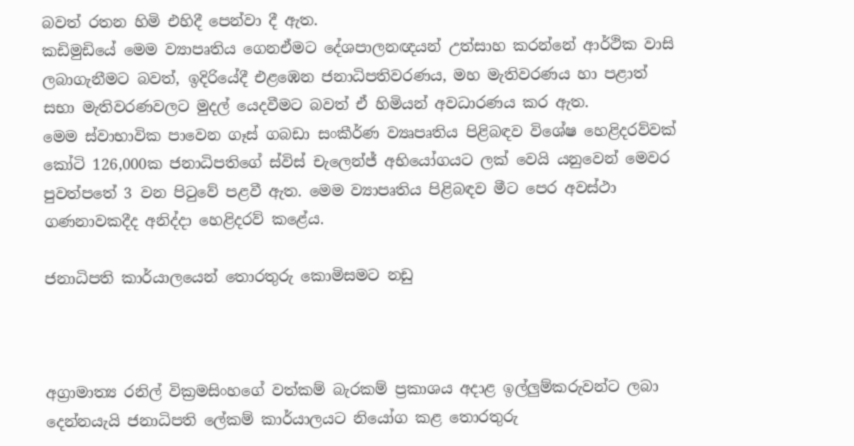බවත් රතන හිමි එහිදී පෙන්වා දී ඇත.
කඩිමුඩියේ මෙම ව්‍යාපෘතිය ගෙනඒමට දේශපාලනඥයන් උත්සාහ කරන්නේ ආර්ථික වාසි ලබාගැනීමට බවත්, ඉදිරියේදී එළඹෙන ජනාධිපතිවරණය, මහ මැතිවරණය හා පළාත් සභා මැතිවරණවලට මුදල් යෙදවීමට බවත් ඒ හිමියන් අවධාරණය කර ඇත.
මෙම ස්වාභාවික පාවෙන ගෑස් ගබඩා සංකීර්ණ ව්‍යෘපෘතිය පිළිබඳව විශේෂ හෙළිදරව්වක් කෝටි 126,000ක ජනාධිපතිගේ ස්විස් චැලෙන්ජ් අභියෝගයට ලක් වෙයි යනුවෙන් මෙවර පුවත්පතේ 3 වන පිටුවේ පළවී ඇත. මෙම ව්‍යාපෘතිය පිළිබඳව මීට පෙර අවස්ථා ගණනාවකදීද අනිද්දා හෙළිදරව් කළේය.

ජනාධිපති කාර්යාලයෙන් තොරතුරු කොමිසමට නඩු



අග්‍රාමාත්‍ය රනිල් වික්‍රමසිංහගේ වත්කම් බැරකම් ප්‍රකාශය අදාළ ඉල්ලු‍ම්කරුවන්ට ලබා දෙන්නයැයි ජනාධිපති ලේකම් කාර්යාලයට නියෝග කළ තොරතුරු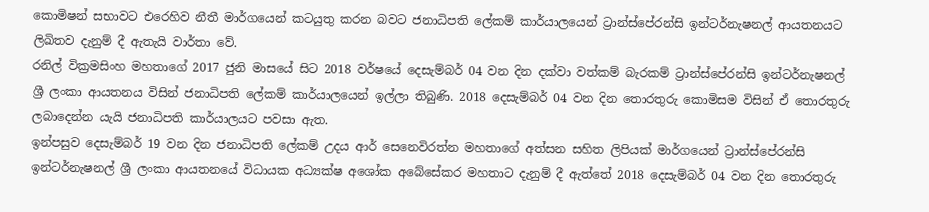කොමිෂන් සභාවට එරෙහිව නීතී මාර්ගයෙන් කටයුතු කරන බවට ජනාධිපති ලේකම් කාර්යාලයෙන් ට්‍රාන්ස්පේරන්සි ඉන්ටර්නැෂනල් ආයතනයට ලිඛිතව දැනුම් දී ඇතැයි වාර්තා වේ.
රනිල් වික්‍රමසිංහ මහතාගේ 2017 ජුනි මාසයේ සිට 2018 වර්ෂයේ දෙසැම්බර් 04 වන දින දක්වා වත්කම් බැරකම් ට්‍රාන්ස්පේරන්සි ඉන්ටර්නැෂනල් ශ්‍රී ලංකා ආයතනය විසින් ජනාධිපති ලේකම් කාර්යාලයෙන් ඉල්ලා තිබුණි. 2018 දෙසැම්බර් 04 වන දින තොරතුරු කොමිසම විසින් ඒ තොරතුරු ලබාදෙන්න යැයි ජනාධිපති කාර්යාලයට පවසා ඇත.
ඉන්පසුව දෙසැම්බර් 19 වන දින ජනාධිපති ලේකම් උදය ආර් සෙනෙවිරත්න මහතාගේ අත්සන සහිත ලිපියක් මාර්ගයෙන් ට්‍රාන්ස්පේරන්සි ඉන්ටර්නැෂනල් ශ්‍රී ලංකා ආයතනයේ විධායක අධ්‍යක්ෂ අශෝක අබේසේකර මහතාට දැනුම් දී ඇත්තේ 2018 දෙසැම්බර් 04 වන දින තොරතුරු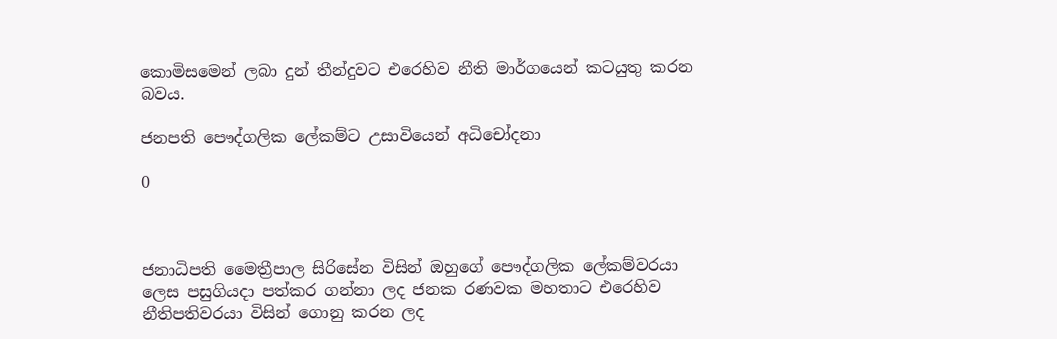කොමිසමෙන් ලබා දුන් තීන්දුවට එරෙහිව නීති මාර්ගයෙන් කටයුතු කරන බවය.

ජනපති පෞද්ගලික ලේකම්ට උසාවියෙන් අධිචෝදනා

0



ජනාධිපති මෛත්‍රීපාල සිරිසේන විසින් ඔහුගේ පෞද්ගලික ලේකම්වරයා ලෙස පසුගියදා පත්කර ගන්නා ලද ජනක රණවක මහතාට එරෙහිව නීතිපතිවරයා විසින් ගොනු කරන ලද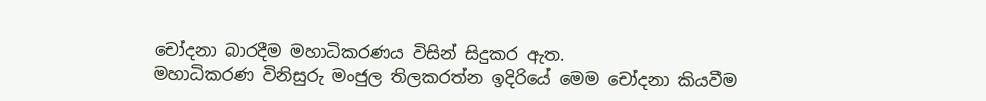චෝදනා බාරදීම මහාධිකරණය විසින් සිදුකර ඇත.
මහාධිකරණ විනිසුරු මංජුල තිලකරත්න ඉදිරියේ මෙම චෝදනා කියවීම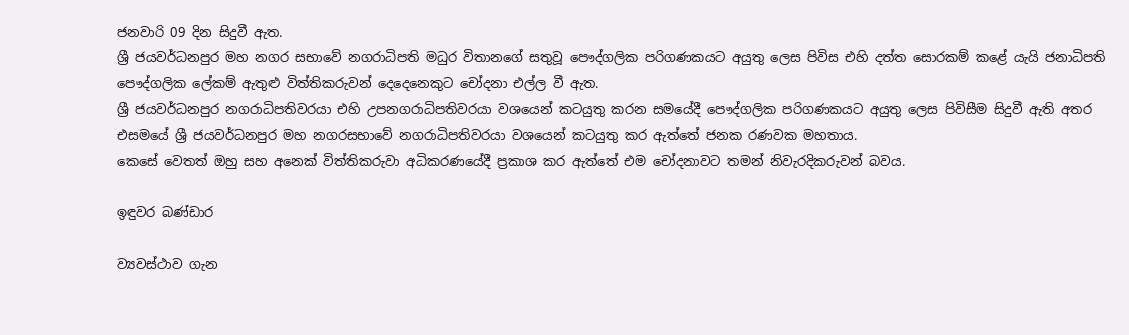ජනවාරි 09 දින සිදුවී ඇත.
ශ්‍රී ජයවර්ධනපුර මහ නගර සභාවේ නගරාධිපති මධුර විතානගේ සතුවූ පෞද්ගලික පරිගණකයට අයුතු ලෙස පිවිස එහි දත්ත සොරකම් කළේ යැයි ජනාධිපති පෞද්ගලික ලේකම් ඇතුළු විත්තිකරුවන් දෙදෙනෙකුට චෝදනා එල්ල වී ඇත.
ශ්‍රී ජයවර්ධනපුර නගරාධිපතිවරයා එහි උපනගරාධිපතිවරයා වශයෙන් කටයුතු කරන සමයේදී පෞද්ගලික පරිගණකයට අයුතු ලෙස පිවිසීම සිදුවී ඇති අතර එසමයේ ශ්‍රී ජයවර්ධනපුර මහ නගරසභාවේ නගරාධිපතිවරයා වශයෙන් කටයුතු කර ඇත්තේ ජනක රණවක මහතාය.
කෙසේ වෙතත් ඔහු සහ අනෙක් විත්තිකරුවා අධිකරණයේදී ප්‍රකාශ කර ඇත්තේ එම චෝදනාවට තමන් නිවැරදිකරුවන් බවය.

ඉඳුවර බණ්ඩාර

ව්‍යවස්ථාව ගැන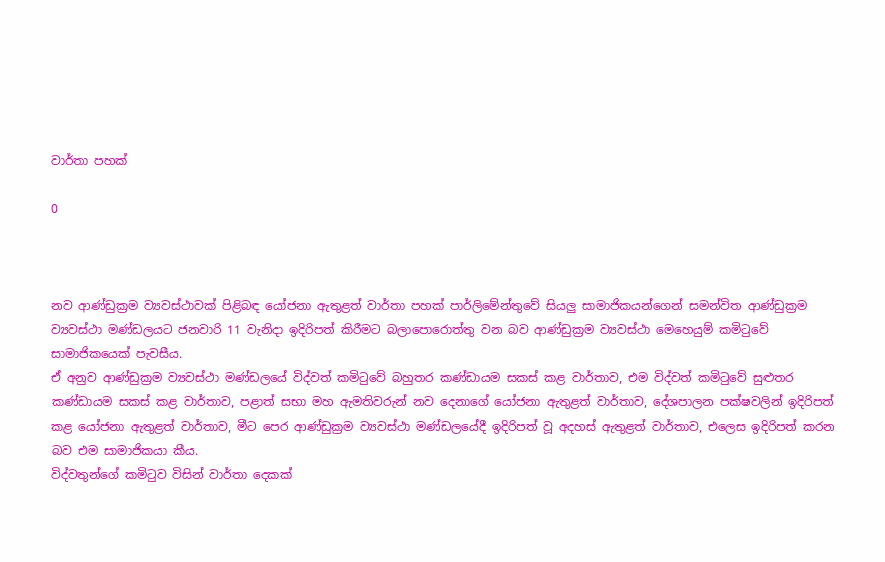වාර්තා පහක්

0



නව ආණ්ඩුක්‍රම ව්‍යවස්ථාවක් පිළිබඳ යෝජනා ඇතුළත් වාර්තා පහක් පාර්ලිමේන්තුවේ සියලු සාමාජිකයන්ගෙන් සමන්විත ආණ්ඩුක්‍රම ව්‍යවස්ථා මණ්ඩලයට ජනවාරි 11 වැනිදා ඉදිරිපත් කිරීමට බලාපොරොත්තු වන බව ආණ්ඩුක්‍රම ව්‍යවස්ථා මෙහෙයුම් කමිටුවේ සාමාජිකයෙක් පැවසීය.
ඒ අනුව ආණ්ඩුක්‍රම ව්‍යවස්ථා මණ්ඩලයේ විද්වත් කමිටුවේ බහුතර කණ්ඩායම සකස් කළ වාර්තාව, එම විද්වත් කමිටුවේ සුළුතර කණ්ඩායම සකස් කළ වාර්තාව, පළාත් සභා මහ ඇමතිවරුන් නව දෙනාගේ යෝජනා ඇතුළත් වාර්තාව, දේශපාලන පක්ෂවලින් ඉදිරිපත් කළ යෝජනා ඇතුළත් වාර්තාව, මීට පෙර ආණ්ඩුක්‍රම ව්‍යවස්ථා මණ්ඩලයේදී ඉදිරිපත් වූ අදහස් ඇතුළත් වාර්තාව, එලෙස ඉදිරිපත් කරන බව එම සාමාජිකයා කීය.
විද්වතුන්ගේ කමිටුව විසින් වාර්තා දෙකක්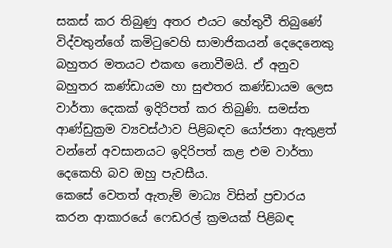සකස් කර තිබුණු අතර එයට හේතුවී තිබුණේ විද්වතුන්ගේ කමිටුවෙහි සාමාජිකයන් දෙදෙනෙකු බහුතර මතයට එකඟ නොවීමයි. ඒ අනුව බහුතර කණ්ඩායම හා සුළුතර කණ්ඩායම ලෙස වාර්තා දෙකක් ඉදිරිපත් කර තිබුණි. සමස්ත ආණ්ඩුක්‍රම ව්‍යවස්ථාව පිළිබඳව යෝජනා ඇතුළත් වන්නේ අවසානයට ඉදිරිපත් කළ එම වාර්තා දෙකෙහි බව ඔහු පැවසීය.
කෙසේ වෙතත් ඇතැම් මාධ්‍ය විසින් ප්‍රචාරය කරන ආකාරයේ ෆෙඩරල් ක්‍රමයක් පිළිබඳ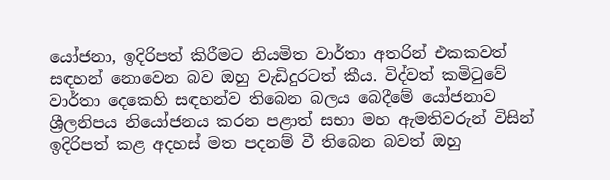යෝජනා, ඉදිරිපත් කිරීමට නියමිත වාර්තා අතරින් එකකවත් සඳහන් නොවෙන බව ඔහු වැඩිදුරටත් කීය. විද්වත් කමිටුවේ වාර්තා දෙකෙහි සඳහන්ව තිබෙන බලය බෙදීමේ යෝජනාව ශ්‍රීලනිපය නියෝජනය කරන පළාත් සභා මහ ඇමතිවරුන් විසින් ඉදිරිපත් කළ අදහස් මත පදනම් වී තිබෙන බවත් ඔහු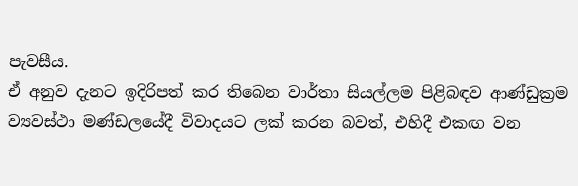පැවසීය.
ඒ අනුව දැනට ඉදිරිපත් කර තිබෙන වාර්තා සියල්ලම පිළිබඳව ආණ්ඩුක්‍රම ව්‍යවස්ථා මණ්ඩලයේදී විවාදයට ලක් කරන බවත්, එහිදී එකඟ වන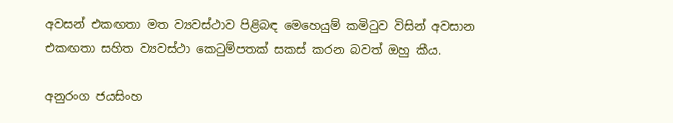අවසන් එකඟතා මත ව්‍යවස්ථාව පිළිබඳ මෙහෙයුම් කමිටුව විසින් අවසාන එකඟතා සහිත ව්‍යවස්ථා කෙටුම්පතක් සකස් කරන බවත් ඔහු කීය.

අනුරංග ජයසිංහ